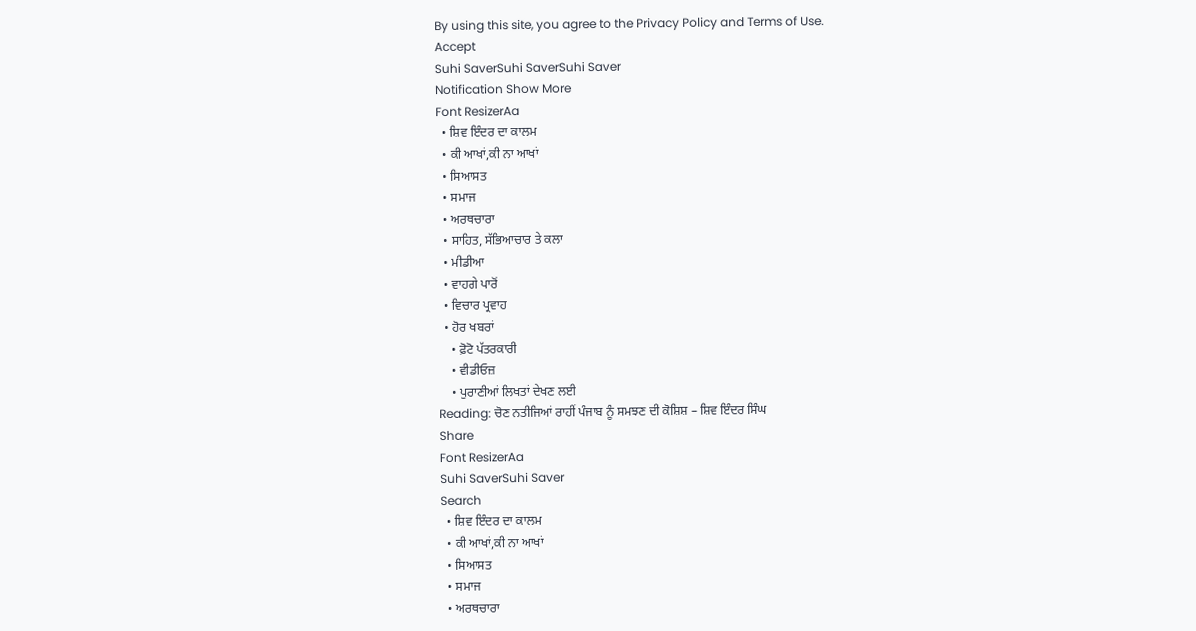By using this site, you agree to the Privacy Policy and Terms of Use.
Accept
Suhi SaverSuhi SaverSuhi Saver
Notification Show More
Font ResizerAa
  • ਸ਼ਿਵ ਇੰਦਰ ਦਾ ਕਾਲਮ
  • ਕੀ ਆਖਾਂ,ਕੀ ਨਾ ਆਖਾਂ
  • ਸਿਆਸਤ
  • ਸਮਾਜ
  • ਅਰਥਚਾਰਾ
  • ਸਾਹਿਤ, ਸੱਭਿਆਚਾਰ ਤੇ ਕਲਾ
  • ਮੀਡੀਆ
  • ਵਾਹਗੇ ਪਾਰੋਂ
  • ਵਿਚਾਰ ਪ੍ਰਵਾਹ
  • ਹੋਰ ਖਬਰਾਂ
    • ਫ਼ੋਟੋ ਪੱਤਰਕਾਰੀ
    • ਵੀਡੀਓਜ਼
    • ਪੁਰਾਣੀਆਂ ਲਿਖਤਾਂ ਦੇਖਣ ਲਈ
Reading: ਚੋਣ ਨਤੀਜਿਆਂ ਰਾਹੀਂ ਪੰਜਾਬ ਨੂੰ ਸਮਝਣ ਦੀ ਕੋਸ਼ਿਸ਼ – ਸ਼ਿਵ ਇੰਦਰ ਸਿੰਘ
Share
Font ResizerAa
Suhi SaverSuhi Saver
Search
  • ਸ਼ਿਵ ਇੰਦਰ ਦਾ ਕਾਲਮ
  • ਕੀ ਆਖਾਂ,ਕੀ ਨਾ ਆਖਾਂ
  • ਸਿਆਸਤ
  • ਸਮਾਜ
  • ਅਰਥਚਾਰਾ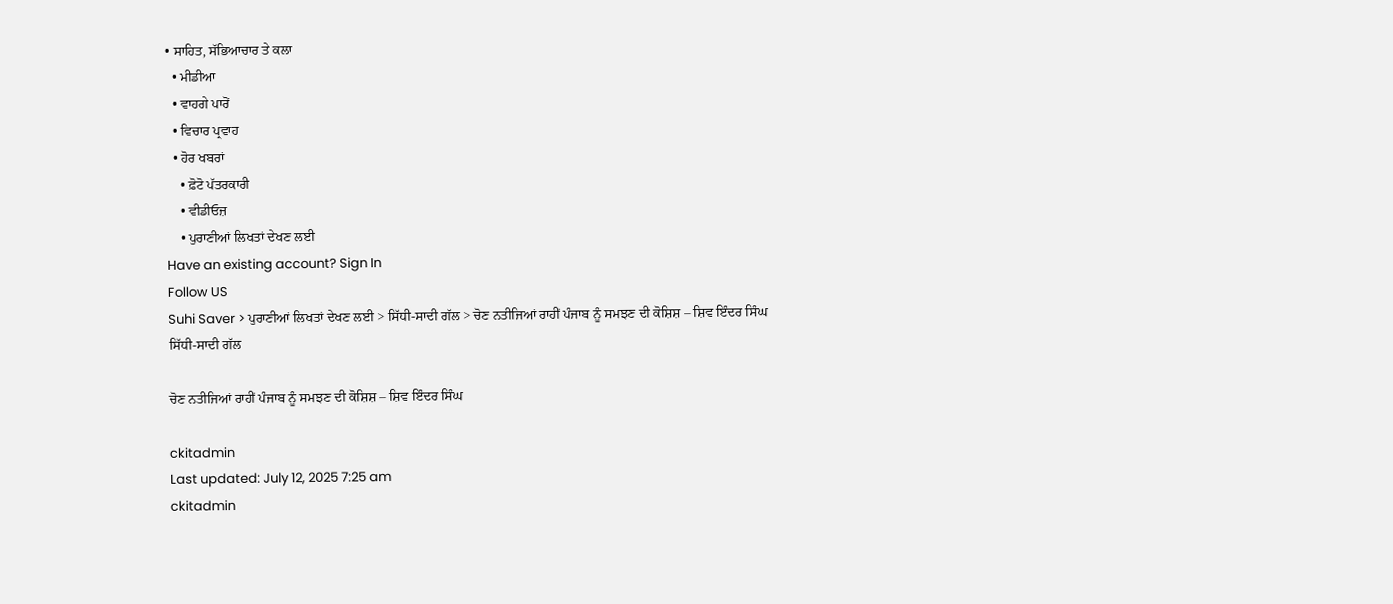• ਸਾਹਿਤ, ਸੱਭਿਆਚਾਰ ਤੇ ਕਲਾ
  • ਮੀਡੀਆ
  • ਵਾਹਗੇ ਪਾਰੋਂ
  • ਵਿਚਾਰ ਪ੍ਰਵਾਹ
  • ਹੋਰ ਖਬਰਾਂ
    • ਫ਼ੋਟੋ ਪੱਤਰਕਾਰੀ
    • ਵੀਡੀਓਜ਼
    • ਪੁਰਾਣੀਆਂ ਲਿਖਤਾਂ ਦੇਖਣ ਲਈ
Have an existing account? Sign In
Follow US
Suhi Saver > ਪੁਰਾਣੀਆਂ ਲਿਖਤਾਂ ਦੇਖਣ ਲਈ > ਸਿੱਧੀ-ਸਾਦੀ ਗੱਲ > ਚੋਣ ਨਤੀਜਿਆਂ ਰਾਹੀਂ ਪੰਜਾਬ ਨੂੰ ਸਮਝਣ ਦੀ ਕੋਸ਼ਿਸ਼ – ਸ਼ਿਵ ਇੰਦਰ ਸਿੰਘ
ਸਿੱਧੀ-ਸਾਦੀ ਗੱਲ

ਚੋਣ ਨਤੀਜਿਆਂ ਰਾਹੀਂ ਪੰਜਾਬ ਨੂੰ ਸਮਝਣ ਦੀ ਕੋਸ਼ਿਸ਼ – ਸ਼ਿਵ ਇੰਦਰ ਸਿੰਘ

ckitadmin
Last updated: July 12, 2025 7:25 am
ckitadmin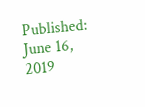Published: June 16, 2019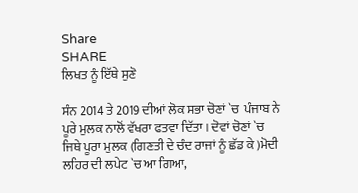Share
SHARE
ਲਿਖਤ ਨੂੰ ਇੱਥੇ ਸੁਣੋ

ਸੰਨ 2014 ਤੇ 2019 ਦੀਆਂ ਲੋਕ ਸਭਾ ਚੋਣਾਂ `ਚ  ਪੰਜਾਬ ਨੇ ਪੂਰੇ ਮੁਲਕ ਨਾਲੋਂ ਵੱਖਰਾ ਫਤਵਾ ਦਿੱਤਾ । ਦੋਵਾਂ ਚੋਣਾਂ `ਚ ਜਿਥੇ ਪੂਰਾ ਮੁਲਕ (ਗਿਣਤੀ ਦੇ ਚੰਦ ਰਾਜਾਂ ਨੂੰ ਛੱਡ ਕੇ )ਮੋਦੀ ਲਹਿਰ ਦੀ ਲਪੇਟ `ਚ ਆ ਗਿਆ,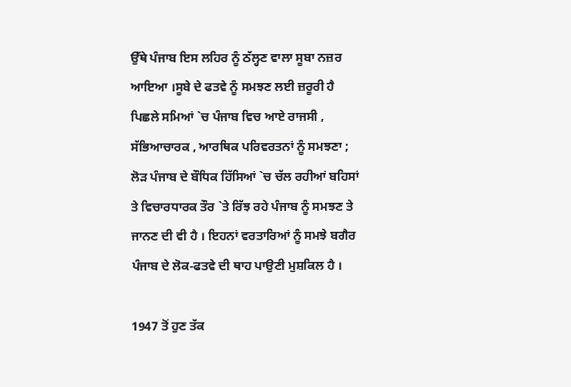ਉੱਥੇ ਪੰਜਾਬ ਇਸ ਲਹਿਰ ਨੂੰ ਠੱਲ੍ਹਣ ਵਾਲਾ ਸੂਬਾ ਨਜ਼ਰ ਆਇਆ ।ਸੂਬੇ ਦੇ ਫਤਵੇ ਨੂੰ ਸਮਝਣ ਲਈ ਜ਼ਰੂਰੀ ਹੈ ਪਿਛਲੇ ਸਮਿਆਂ `ਚ ਪੰਜਾਬ ਵਿਚ ਆਏ ਰਾਜਸੀ , ਸੱਭਿਆਚਾਰਕ , ਆਰਥਿਕ ਪਰਿਵਰਤਨਾਂ ਨੂੰ ਸਮਝਣਾ ; ਲੋੜ ਪੰਜਾਬ ਦੇ ਬੌਧਿਕ ਹਿੱਸਿਆਂ `ਚ ਚੱਲ ਰਹੀਆਂ ਬਹਿਸਾਂ ਤੇ ਵਿਚਾਰਧਾਰਕ ਤੌਰ `ਤੇ ਰਿੱਝ ਰਹੇ ਪੰਜਾਬ ਨੂੰ ਸਮਝਣ ਤੇ ਜਾਨਣ ਦੀ ਵੀ ਹੈ । ਇਹਨਾਂ ਵਰਤਾਰਿਆਂ ਨੂੰ ਸਮਝੇ ਬਗੈਰ ਪੰਜਾਬ ਦੇ ਲੋਕ-ਫਤਵੇ ਦੀ ਥਾਹ ਪਾਉਣੀ ਮੁਸ਼ਕਿਲ ਹੈ ।

1947 ਤੋਂ ਹੁਣ ਤੱਕ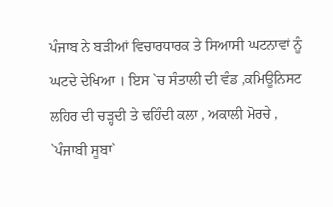ਪੰਜਾਬ ਨੇ ਬੜੀਆਂ ਵਿਚਾਰਧਾਰਕ ਤੇ ਸਿਆਸੀ ਘਟਨਾਵਾਂ ਨੂੰ ਘਟਦੇ ਦੇਖਿਆ । ਇਸ `ਚ ਸੰਤਾਲੀ ਦੀ ਵੰਡ ,ਕਮਿਊਨਿਸਟ ਲਹਿਰ ਦੀ ਚੜ੍ਹਦੀ ਤੇ ਢਹਿੰਦੀ ਕਲਾ , ਅਕਾਲੀ ਮੋਰਚੇ , `ਪੰਜਾਬੀ ਸੂਬਾ`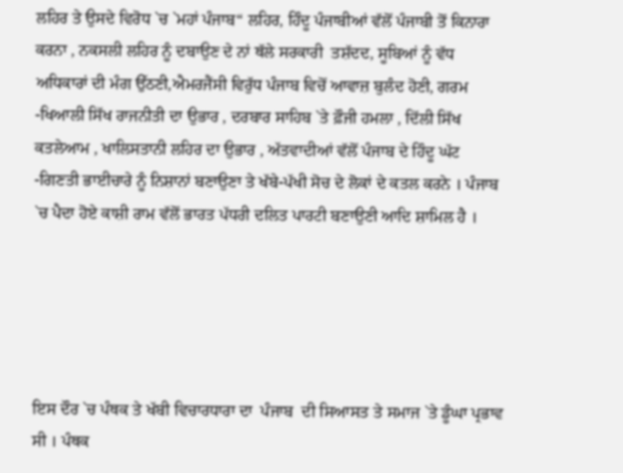ਲਹਿਰ ਤੇ ਉਸਦੇ ਵਿਰੋਧ `ਚ `ਮਹਾਂ ਪੰਜਾਬ“ ਲਹਿਰ, ਹਿੰਦੂ ਪੰਜਾਬੀਆਂ ਵੱਲੋਂ ਪੰਜਾਬੀ ਤੋਂ ਕਿਨਾਰਾ ਕਰਨਾ , ਨਕਸਲੀ ਲਹਿਰ ਨੂੰ ਦਬਾਉਣ ਦੇ ਨਾਂ ਥੱਲੇ ਸਰਕਾਰੀ  ਤਸ਼ੱਦਦ, ਸੂਬਿਆਂ ਨੂੰ ਵੱਧ ਅਧਿਕਾਰਾਂ ਦੀ ਮੰਗ ਉੱਠਣੀ,ਐਮਰਜੈਂਸੀ ਵਿਰੁੱਧ ਪੰਜਾਬ ਵਿਚੋਂ ਆਵਾਜ਼ ਬੁਲੰਦ ਹੋਣੀ, ਗਰਮ -ਖਿਆਲੀ ਸਿੱਖ ਰਾਜਨੀਤੀ ਦਾ ਉਭਾਰ , ਦਰਬਾਰ ਸਾਹਿਬ `ਤੇ ਫ਼ੌਜੀ ਹਮਲਾ , ਦਿੱਲੀ ਸਿੱਖ ਕਤਲੇਆਮ , ਖਾਲਿਸਤਾਨੀ ਲਹਿਰ ਦਾ ਉਭਾਰ , ਅੱਤਵਾਦੀਆਂ ਵੱਲੋਂ ਪੰਜਾਬ ਦੇ ਹਿੰਦੂ ਘੱਟ -ਗਿਣਤੀ ਭਾਈਚਾਰੇ ਨੂੰ ਨਿਸ਼ਾਨਾਂ ਬਣਾਉਣਾ ਤੇ ਖੱਬੇ-ਪੱਖੀ ਸੋਚ ਦੇ ਲੋਕਾਂ ਦੇ ਕਤਲ ਕਰਨੇ । ਪੰਜਾਬ `ਚ ਪੈਦਾ ਹੋਏ ਕਾਸ਼ੀ ਰਾਮ ਵੱਲੋਂ ਭਾਰਤ ਪੱਧਰੀ ਦਲਿਤ ਪਾਰਟੀ ਬਣਾਉਣੀ ਆਦਿ ਸ਼ਾਮਿਲ ਹੈ ।





ਇਸ ਦੌਰ `ਚ ਪੰਥਕ ਤੇ ਖੱਬੀ ਵਿਚਾਰਧਾਰਾ ਦਾ  ਪੰਜਾਬ  ਦੀ ਸਿਆਸਤ ਤੇ ਸਮਾਜ `ਤੇ ਡੂੰਘਾ ਪ੍ਰਭਾਵ ਸੀ । ਪੰਥਕ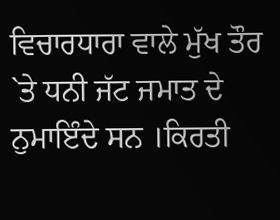ਵਿਚਾਰਧਾਰਾ ਵਾਲੇ ਮੁੱਖ ਤੌਰ `ਤੇ ਧਨੀ ਜੱਟ ਜਮਾਤ ਦੇ ਨੁਮਾਇੰਦੇ ਸਨ ।ਕਿਰਤੀ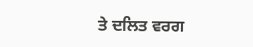ਤੇ ਦਲਿਤ ਵਰਗ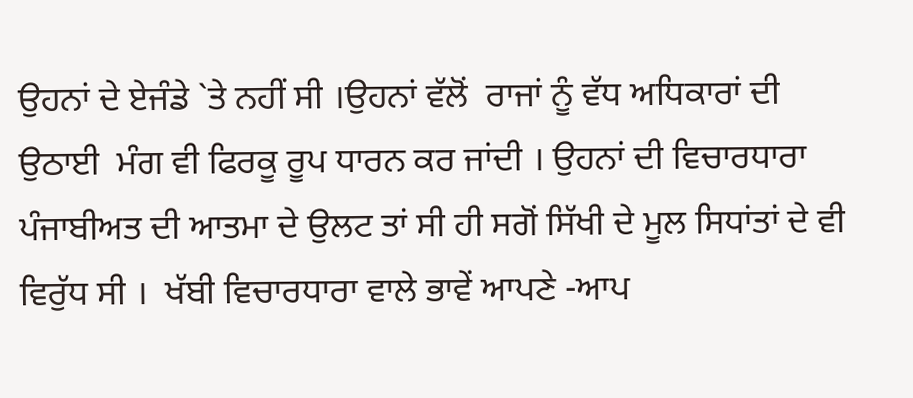ਉਹਨਾਂ ਦੇ ਏਜੰਡੇ `ਤੇ ਨਹੀਂ ਸੀ ।ਉਹਨਾਂ ਵੱਲੋਂ  ਰਾਜਾਂ ਨੂੰ ਵੱਧ ਅਧਿਕਾਰਾਂ ਦੀ ਉਠਾਈ  ਮੰਗ ਵੀ ਫਿਰਕੂ ਰੂਪ ਧਾਰਨ ਕਰ ਜਾਂਦੀ । ਉਹਨਾਂ ਦੀ ਵਿਚਾਰਧਾਰਾ ਪੰਜਾਬੀਅਤ ਦੀ ਆਤਮਾ ਦੇ ਉਲਟ ਤਾਂ ਸੀ ਹੀ ਸਗੋਂ ਸਿੱਖੀ ਦੇ ਮੂਲ ਸਿਧਾਂਤਾਂ ਦੇ ਵੀ ਵਿਰੁੱਧ ਸੀ ।  ਖੱਬੀ ਵਿਚਾਰਧਾਰਾ ਵਾਲੇ ਭਾਵੇਂ ਆਪਣੇ -ਆਪ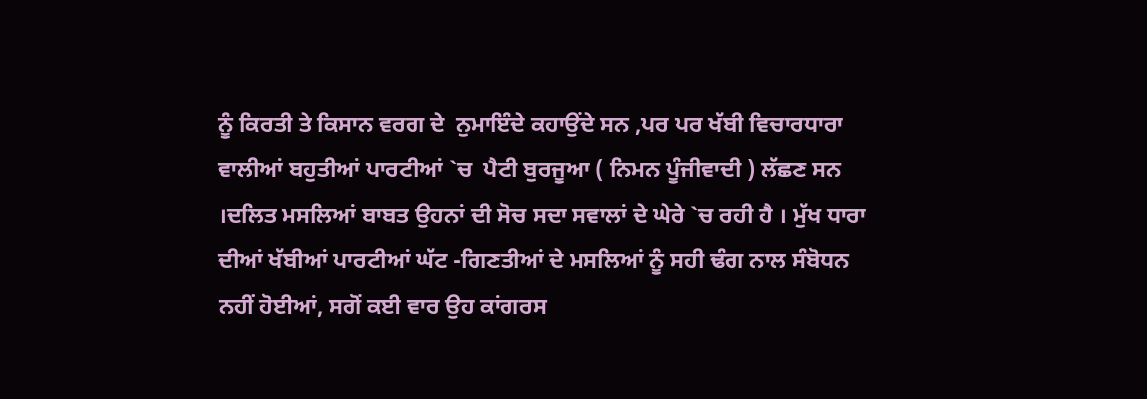ਨੂੰ ਕਿਰਤੀ ਤੇ ਕਿਸਾਨ ਵਰਗ ਦੇ  ਨੁਮਾਇੰਦੇ ਕਹਾਉਂਦੇ ਸਨ ,ਪਰ ਪਰ ਖੱਬੀ ਵਿਚਾਰਧਾਰਾ ਵਾਲੀਆਂ ਬਹੁਤੀਆਂ ਪਾਰਟੀਆਂ `ਚ  ਪੈਟੀ ਬੁਰਜੂਆ ( ਨਿਮਨ ਪੂੰਜੀਵਾਦੀ ) ਲੱਛਣ ਸਨ ।ਦਲਿਤ ਮਸਲਿਆਂ ਬਾਬਤ ਉਹਨਾਂ ਦੀ ਸੋਚ ਸਦਾ ਸਵਾਲਾਂ ਦੇ ਘੇਰੇ `ਚ ਰਹੀ ਹੈ । ਮੁੱਖ ਧਾਰਾ ਦੀਆਂ ਖੱਬੀਆਂ ਪਾਰਟੀਆਂ ਘੱਟ -ਗਿਣਤੀਆਂ ਦੇ ਮਸਲਿਆਂ ਨੂੰ ਸਹੀ ਢੰਗ ਨਾਲ ਸੰਬੋਧਨ ਨਹੀਂ ਹੋਈਆਂ, ਸਗੋਂ ਕਈ ਵਾਰ ਉਹ ਕਾਂਗਰਸ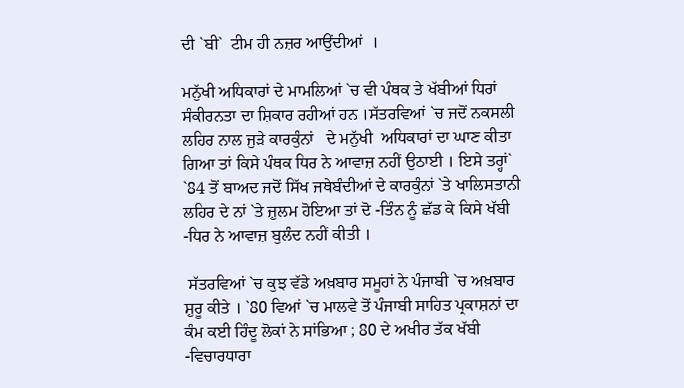ਦੀ `ਬੀ`  ਟੀਮ ਹੀ ਨਜ਼ਰ ਆਉਂਦੀਆਂ  ।

ਮਨੁੱਖੀ ਅਧਿਕਾਰਾਂ ਦੇ ਮਾਮਲਿਆਂ `ਚ ਵੀ ਪੰਥਕ ਤੇ ਖੱਬੀਆਂ ਧਿਰਾਂ ਸੰਕੀਰਨਤਾ ਦਾ ਸ਼ਿਕਾਰ ਰਹੀਆਂ ਹਨ ।ਸੱਤਰਵਿਆਂ `ਚ ਜਦੋਂ ਨਕਸਲੀ ਲਹਿਰ ਨਾਲ ਜੁੜੇ ਕਾਰਕੁੰਨਾਂ   ਦੇ ਮਨੁੱਖੀ  ਅਧਿਕਾਰਾਂ ਦਾ ਘਾਣ ਕੀਤਾ ਗਿਆ ਤਾਂ ਕਿਸੇ ਪੰਥਕ ਧਿਰ ਨੇ ਆਵਾਜ਼ ਨਹੀਂ ਉਠਾਈ । ਇਸੇ ਤਰ੍ਹਾਂ` `84 ਤੋਂ ਬਾਅਦ ਜਦੋਂ ਸਿੱਖ ਜਥੇਬੰਦੀਆਂ ਦੇ ਕਾਰਕੁੰਨਾਂ `ਤੇ ਖਾਲਿਸਤਾਨੀ ਲਹਿਰ ਦੇ ਨਾਂ `ਤੇ ਜ਼ੁਲਮ ਹੋਇਆ ਤਾਂ ਦੋ -ਤਿੰਨ ਨੂੰ ਛੱਡ ਕੇ ਕਿਸੇ ਖੱਬੀ -ਧਿਰ ਨੇ ਆਵਾਜ਼ ਬੁਲੰਦ ਨਹੀਂ ਕੀਤੀ ।

 ਸੱਤਰਵਿਆਂ `ਚ ਕੁਝ ਵੱਡੇ ਅਖ਼ਬਾਰ ਸਮੂਹਾਂ ਨੇ ਪੰਜਾਬੀ `ਚ ਅਖ਼ਬਾਰ ਸ਼ੁਰੂ ਕੀਤੇ । `80 ਵਿਆਂ `ਚ ਮਾਲਵੇ ਤੋਂ ਪੰਜਾਬੀ ਸਾਹਿਤ ਪ੍ਰਕਾਸ਼ਨਾਂ ਦਾ ਕੰਮ ਕਈ ਹਿੰਦੂ ਲੋਕਾਂ ਨੇ ਸਾਂਭਿਆ ; 80 ਦੇ ਅਖੀਰ ਤੱਕ ਖੱਬੀ -ਵਿਚਾਰਧਾਰਾ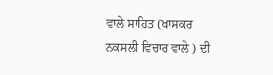ਵਾਲੇ ਸਾਹਿਤ (ਖਾਸਕਰ ਨਕਸਲੀ ਵਿਚਾਰ ਵਾਲੇ ) ਦੀ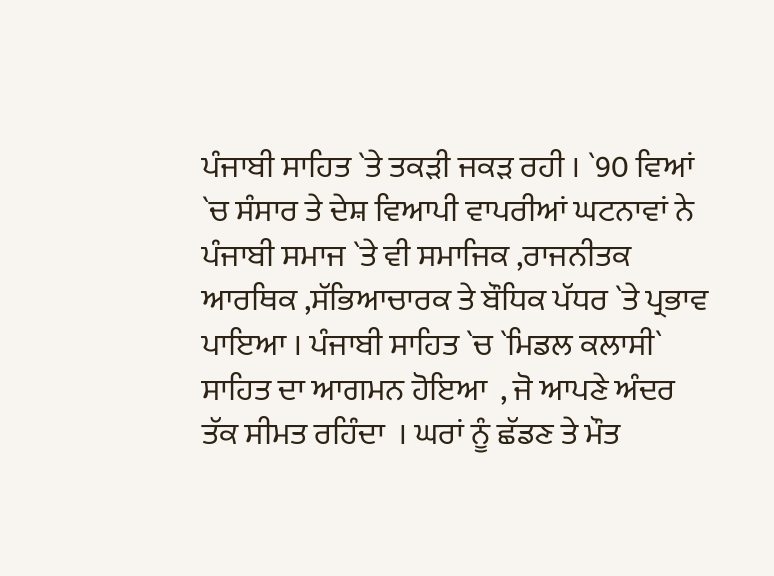ਪੰਜਾਬੀ ਸਾਹਿਤ `ਤੇ ਤਕੜੀ ਜਕੜ ਰਹੀ । `90 ਵਿਆਂ `ਚ ਸੰਸਾਰ ਤੇ ਦੇਸ਼ ਵਿਆਪੀ ਵਾਪਰੀਆਂ ਘਟਨਾਵਾਂ ਨੇ ਪੰਜਾਬੀ ਸਮਾਜ `ਤੇ ਵੀ ਸਮਾਜਿਕ ,ਰਾਜਨੀਤਕ ਆਰਥਿਕ ,ਸੱਭਿਆਚਾਰਕ ਤੇ ਬੌਧਿਕ ਪੱਧਰ `ਤੇ ਪ੍ਰਭਾਵ ਪਾਇਆ । ਪੰਜਾਬੀ ਸਾਹਿਤ `ਚ `ਮਿਡਲ ਕਲਾਸੀ` ਸਾਹਿਤ ਦਾ ਆਗਮਨ ਹੋਇਆ  , ਜੋ ਆਪਣੇ ਅੰਦਰ ਤੱਕ ਸੀਮਤ ਰਹਿੰਦਾ  । ਘਰਾਂ ਨੂੰ ਛੱਡਣ ਤੇ ਮੌਤ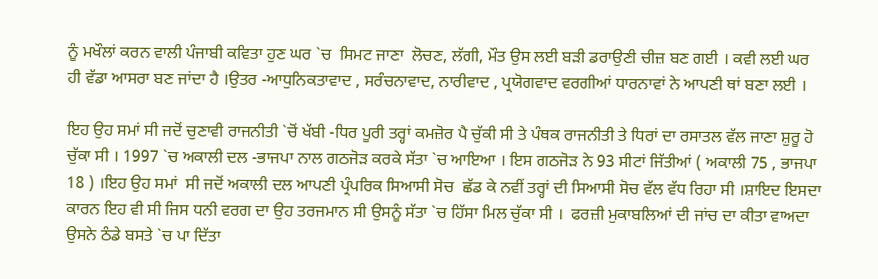ਨੂੰ ਮਖੌਲਾਂ ਕਰਨ ਵਾਲੀ ਪੰਜਾਬੀ ਕਵਿਤਾ ਹੁਣ ਘਰ `ਚ  ਸਿਮਟ ਜਾਣਾ  ਲੋਚਣ, ਲੱਗੀ, ਮੌਤ ਉਸ ਲਈ ਬੜੀ ਡਰਾਉਣੀ ਚੀਜ਼ ਬਣ ਗਈ । ਕਵੀ ਲਈ ਘਰ ਹੀ ਵੱਡਾ ਆਸਰਾ ਬਣ ਜਾਂਦਾ ਹੈ ।ਉਤਰ -ਆਧੁਨਿਕਤਾਵਾਦ , ਸਰੰਚਨਾਵਾਦ, ਨਾਰੀਵਾਦ , ਪ੍ਰਯੋਗਵਾਦ ਵਰਗੀਆਂ ਧਾਰਨਾਵਾਂ ਨੇ ਆਪਣੀ ਥਾਂ ਬਣਾ ਲਈ ।

ਇਹ ਉਹ ਸਮਾਂ ਸੀ ਜਦੋਂ ਚੁਣਾਵੀ ਰਾਜਨੀਤੀ `ਚੋਂ ਖੱਬੀ -ਧਿਰ ਪੂਰੀ ਤਰ੍ਹਾਂ ਕਮਜ਼ੋਰ ਪੈ ਚੁੱਕੀ ਸੀ ਤੇ ਪੰਥਕ ਰਾਜਨੀਤੀ ਤੇ ਧਿਰਾਂ ਦਾ ਰਸਾਤਲ ਵੱਲ ਜਾਣਾ ਸ਼ੁਰੂ ਹੋ ਚੁੱਕਾ ਸੀ । 1997 `ਚ ਅਕਾਲੀ ਦਲ -ਭਾਜਪਾ ਨਾਲ ਗਠਜੋੜ ਕਰਕੇ ਸੱਤਾ `ਚ ਆਇਆ । ਇਸ ਗਠਜੋੜ ਨੇ 93 ਸੀਟਾਂ ਜਿੱਤੀਆਂ ( ਅਕਾਲੀ 75 , ਭਾਜਪਾ 18 ) ।ਇਹ ਉਹ ਸਮਾਂ  ਸੀ ਜਦੋਂ ਅਕਾਲੀ ਦਲ ਆਪਣੀ ਪ੍ਰੰਪਰਿਕ ਸਿਆਸੀ ਸੋਚ  ਛੱਡ ਕੇ ਨਵੀਂ ਤਰ੍ਹਾਂ ਦੀ ਸਿਆਸੀ ਸੋਚ ਵੱਲ ਵੱਧ ਰਿਹਾ ਸੀ ।ਸ਼ਾਇਦ ਇਸਦਾ ਕਾਰਨ ਇਹ ਵੀ ਸੀ ਜਿਸ ਧਨੀ ਵਰਗ ਦਾ ਉਹ ਤਰਜਮਾਨ ਸੀ ਉਸਨੂੰ ਸੱਤਾ `ਚ ਹਿੱਸਾ ਮਿਲ ਚੁੱਕਾ ਸੀ ।  ਫਰਜ਼ੀ ਮੁਕਾਬਲਿਆਂ ਦੀ ਜਾਂਚ ਦਾ ਕੀਤਾ ਵਾਅਦਾ ਉਸਨੇ ਠੰਡੇ ਬਸਤੇ `ਚ ਪਾ ਦਿੱਤਾ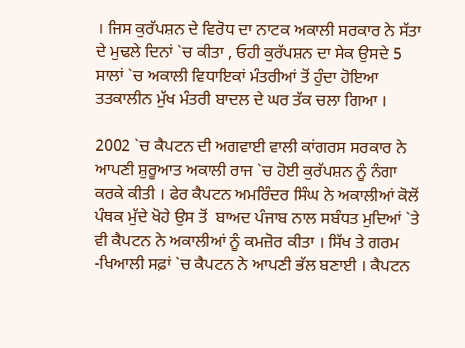। ਜਿਸ ਕੁਰੱਪਸ਼ਨ ਦੇ ਵਿਰੋਧ ਦਾ ਨਾਟਕ ਅਕਾਲੀ ਸਰਕਾਰ ਨੇ ਸੱਤਾ ਦੇ ਮੁਢਲੇ ਦਿਨਾਂ `ਚ ਕੀਤਾ , ਓਹੀ ਕੁਰੱਪਸ਼ਨ ਦਾ ਸੇਕ ਉਸਦੇ 5 ਸਾਲਾਂ `ਚ ਅਕਾਲੀ ਵਿਧਾਇਕਾਂ ਮੰਤਰੀਆਂ ਤੋਂ ਹੁੰਦਾ ਹੋਇਆ ਤਤਕਾਲੀਨ ਮੁੱਖ ਮੰਤਰੀ ਬਾਦਲ ਦੇ ਘਰ ਤੱਕ ਚਲਾ ਗਿਆ ।

2002 `ਚ ਕੈਪਟਨ ਦੀ ਅਗਵਾਈ ਵਾਲੀ ਕਾਂਗਰਸ ਸਰਕਾਰ ਨੇ ਆਪਣੀ ਸ਼ੁਰੂਆਤ ਅਕਾਲੀ ਰਾਜ `ਚ ਹੋਈ ਕੁਰੱਪਸ਼ਨ ਨੂੰ ਨੰਗਾ ਕਰਕੇ ਕੀਤੀ । ਫੇਰ ਕੈਪਟਨ ਅਮਰਿੰਦਰ ਸਿੰਘ ਨੇ ਅਕਾਲੀਆਂ ਕੋਲੋਂ ਪੰਥਕ ਮੁੱਦੇ ਖੋਹੇ ਉਸ ਤੋਂ  ਬਾਅਦ ਪੰਜਾਬ ਨਾਲ ਸਬੰਧਤ ਮੁਦਿਆਂ `ਤੇ   ਵੀ ਕੈਪਟਨ ਨੇ ਅਕਾਲੀਆਂ ਨੂੰ ਕਮਜ਼ੋਰ ਕੀਤਾ । ਸਿੱਖ ਤੇ ਗਰਮ -ਖਿਆਲੀ ਸਫ਼ਾਂ `ਚ ਕੈਪਟਨ ਨੇ ਆਪਣੀ ਭੱਲ ਬਣਾਈ । ਕੈਪਟਨ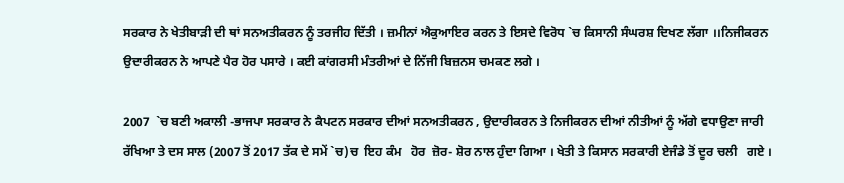ਸਰਕਾਰ ਨੇ ਖੇਤੀਬਾੜੀ ਦੀ ਥਾਂ ਸਨਅਤੀਕਰਨ ਨੂੰ ਤਰਜੀਹ ਦਿੱਤੀ । ਜ਼ਮੀਨਾਂ ਐਕੁਆਇਰ ਕਰਨ ਤੇ ਇਸਦੇ ਵਿਰੋਧ `ਚ ਕਿਸਾਨੀ ਸੰਘਰਸ਼ ਦਿਖਣ ਲੱਗਾ ।।ਨਿਜੀਕਰਨ ਉਦਾਰੀਕਰਨ ਨੇ ਆਪਣੇ ਪੈਰ ਹੋਰ ਪਸਾਰੇ । ਕਈ ਕਾਂਗਰਸੀ ਮੰਤਰੀਆਂ ਦੇ ਨਿੱਜੀ ਬਿਜ਼ਨਸ ਚਮਕਣ ਲਗੇ ।

2007  `ਚ ਬਣੀ ਅਕਾਲੀ -ਭਾਜਪਾ ਸਰਕਾਰ ਨੇ ਕੈਪਟਨ ਸਰਕਾਰ ਦੀਆਂ ਸਨਅਤੀਕਰਨ , ਉਦਾਰੀਕਰਨ ਤੇ ਨਿਜੀਕਰਨ ਦੀਆਂ ਨੀਤੀਆਂ ਨੂੰ ਅੱਗੇ ਵਧਾਉਣਾ ਜਾਰੀ ਰੱਖਿਆ ਤੇ ਦਸ ਸਾਲ (2007 ਤੋਂ 2017 ਤੱਕ ਦੇ ਸਮੇਂ `ਚ)ਚ  ਇਹ ਕੰਮ   ਹੋਰ  ਜ਼ੋਰ- ਸ਼ੋਰ ਨਾਲ ਹੁੰਦਾ ਗਿਆ । ਖੇਤੀ ਤੇ ਕਿਸਾਨ ਸਰਕਾਰੀ ਏਜੰਡੇ ਤੋਂ ਦੂਰ ਚਲੀ   ਗਏ ।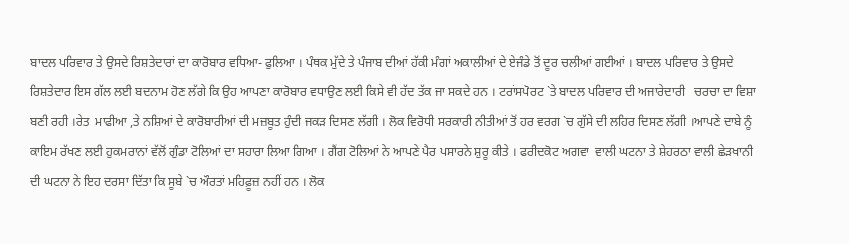ਬਾਦਲ ਪਰਿਵਾਰ ਤੇ ਉਸਦੇ ਰਿਸ਼ਤੇਦਾਰਾਂ ਦਾ ਕਾਰੋਬਾਰ ਵਧਿਆ- ਫੁਲਿਆ । ਪੰਥਕ ਮੁੱਦੇ ਤੇ ਪੰਜਾਬ ਦੀਆਂ ਹੱਕੀ ਮੰਗਾਂ ਅਕਾਲੀਆਂ ਦੇ ਏਜੰਡੇ ਤੋਂ ਦੂਰ ਚਲੀਆਂ ਗਈਆਂ । ਬਾਦਲ ਪਰਿਵਾਰ ਤੇ ਉਸਦੇ ਰਿਸ਼ਤੇਦਾਰ ਇਸ ਗੱਲ ਲਈ ਬਦਨਾਮ ਹੋਣ ਲੱਗੇ ਕਿ ਉਹ ਆਪਣਾ ਕਾਰੋਬਾਰ ਵਧਾਉਣ ਲਈ ਕਿਸੇ ਵੀ ਹੱਦ ਤੱਕ ਜਾ ਸਕਦੇ ਹਨ । ਟਰਾਂਸਪੋਰਟ `ਤੇ ਬਾਦਲ ਪਰਿਵਾਰ ਦੀ ਅਜਾਰੇਦਾਰੀ   ਚਰਚਾ ਦਾ ਵਿਸ਼ਾ ਬਣੀ ਰਹੀ ।ਰੇਤ  ਮਾਫੀਆ ,ਤੇ ਨਸ਼ਿਆਂ ਦੇ ਕਾਰੋਬਾਰੀਆਂ ਦੀ ਮਜ਼ਬੂਤ ਹੁੰਦੀ ਜਕੜ ਦਿਸਣ ਲੱਗੀ । ਲੋਕ ਵਿਰੋਧੀ ਸਰਕਾਰੀ ਨੀਤੀਆਂ ਤੋਂ ਹਰ ਵਰਗ `ਚ ਗੁੱਸੇ ਦੀ ਲਹਿਰ ਦਿਸਣ ਲੱਗੀ ।ਆਪਣੇ ਦਾਬੇ ਨੂੰ ਕਾਇਮ ਰੱਖਣ ਲਈ ਹੁਕਮਰਾਨਾਂ ਵੱਲੋਂ ਗੁੰਡਾ ਟੋਲਿਆਂ ਦਾ ਸਹਾਰਾ ਲਿਆ ਗਿਆ । ਗੈਂਗ ਟੋਲਿਆਂ ਨੇ ਆਪਣੇ ਪੈਰ ਪਸਾਰਨੇ ਸ਼ੁਰੂ ਕੀਤੇ । ਫਰੀਦਕੋਟ ਅਗਵਾ  ਵਾਲੀ ਘਟਨਾ ਤੇ ਸ਼ੇਹਰਠਾ ਵਾਲੀ ਛੇੜਖਾਨੀ ਦੀ ਘਟਨਾ ਨੇ ਇਹ ਦਰਸਾ ਦਿੱਤਾ ਕਿ ਸੂਬੇ `ਚ ਔਰਤਾਂ ਮਹਿਫ਼ੂਜ਼ ਨਹੀਂ ਹਨ । ਲੋਕ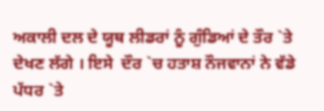ਅਕਾਲੀ ਦਲ ਦੇ ਯੂਥ ਲੀਡਰਾਂ ਨੂੰ ਗੁੰਡਿਆਂ ਦੇ ਤੌਰ `ਤੇ ਦੇਖਣ ਲੱਗੇ । ਇਸੇ  ਦੌਰ `ਚ ਹਤਾਸ਼ ਨੌਜਵਾਨਾਂ ਨੇ ਵੱਡੇ ਪੱਧਰ `ਤੇ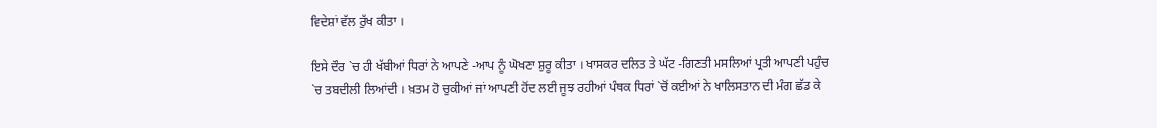ਵਿਦੇਸ਼ਾਂ ਵੱਲ ਰੁੱਖ ਕੀਤਾ ।

ਇਸੇ ਦੌਰ `ਚ ਹੀ ਖੱਬੀਆਂ ਧਿਰਾਂ ਨੇ ਆਪਣੇ -ਆਪ ਨੂੰ ਘੋਖਣਾ ਸ਼ੁਰੂ ਕੀਤਾ । ਖਾਸਕਰ ਦਲਿਤ ਤੇ ਘੱਟ -ਗਿਣਤੀ ਮਸਲਿਆਂ ਪ੍ਰਤੀ ਆਪਣੀ ਪਹੁੰਚ `ਚ ਤਬਦੀਲੀ ਲਿਆਂਦੀ । ਖ਼ਤਮ ਹੋ ਚੁਕੀਆਂ ਜਾਂ ਆਪਣੀ ਹੋਂਦ ਲਈ ਜੂਝ ਰਹੀਆਂ ਪੰਥਕ ਧਿਰਾਂ `ਚੋਂ ਕਈਆਂ ਨੇ ਖਾਲਿਸਤਾਨ ਦੀ ਮੰਗ ਛੱਡ ਕੇ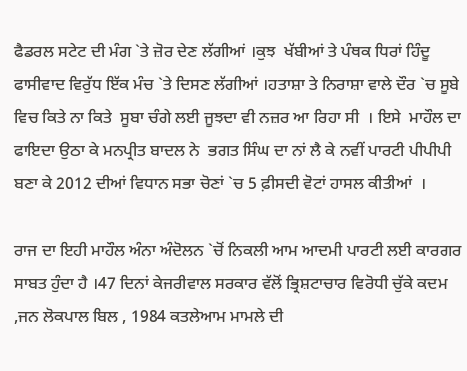ਫੈਡਰਲ ਸਟੇਟ ਦੀ ਮੰਗ `ਤੇ ਜ਼ੋਰ ਦੇਣ ਲੱਗੀਆਂ ।ਕੁਝ  ਖੱਬੀਆਂ ਤੇ ਪੰਥਕ ਧਿਰਾਂ ਹਿੰਦੂ ਫਾਸੀਵਾਦ ਵਿਰੁੱਧ ਇੱਕ ਮੰਚ `ਤੇ ਦਿਸਣ ਲੱਗੀਆਂ ।ਹਤਾਸ਼ਾ ਤੇ ਨਿਰਾਸ਼ਾ ਵਾਲੇ ਦੌਰ `ਚ ਸੂਬੇ ਵਿਚ ਕਿਤੇ ਨਾ ਕਿਤੇ  ਸੂਬਾ ਚੰਗੇ ਲਈ ਜੂਝਦਾ ਵੀ ਨਜ਼ਰ ਆ ਰਿਹਾ ਸੀ  । ਇਸੇ  ਮਾਹੌਲ ਦਾ ਫਾਇਦਾ ਉਠਾ ਕੇ ਮਨਪ੍ਰੀਤ ਬਾਦਲ ਨੇ  ਭਗਤ ਸਿੰਘ ਦਾ ਨਾਂ ਲੈ ਕੇ ਨਵੀਂ ਪਾਰਟੀ ਪੀਪੀਪੀ ਬਣਾ ਕੇ 2012 ਦੀਆਂ ਵਿਧਾਨ ਸਭਾ ਚੋਣਾਂ `ਚ 5 ਫ਼ੀਸਦੀ ਵੋਟਾਂ ਹਾਸਲ ਕੀਤੀਆਂ  ।

ਰਾਜ ਦਾ ਇਹੀ ਮਾਹੌਲ ਅੰਨਾ ਅੰਦੋਲਨ `ਚੋਂ ਨਿਕਲੀ ਆਮ ਆਦਮੀ ਪਾਰਟੀ ਲਈ ਕਾਰਗਰ ਸਾਬਤ ਹੁੰਦਾ ਹੈ ।47 ਦਿਨਾਂ ਕੇਜਰੀਵਾਲ ਸਰਕਾਰ ਵੱਲੋਂ ਭ੍ਰਿਸ਼ਟਾਚਾਰ ਵਿਰੋਧੀ ਚੁੱਕੇ ਕਦਮ ,ਜਨ ਲੋਕਪਾਲ ਬਿਲ , 1984 ਕਤਲੇਆਮ ਮਾਮਲੇ ਦੀ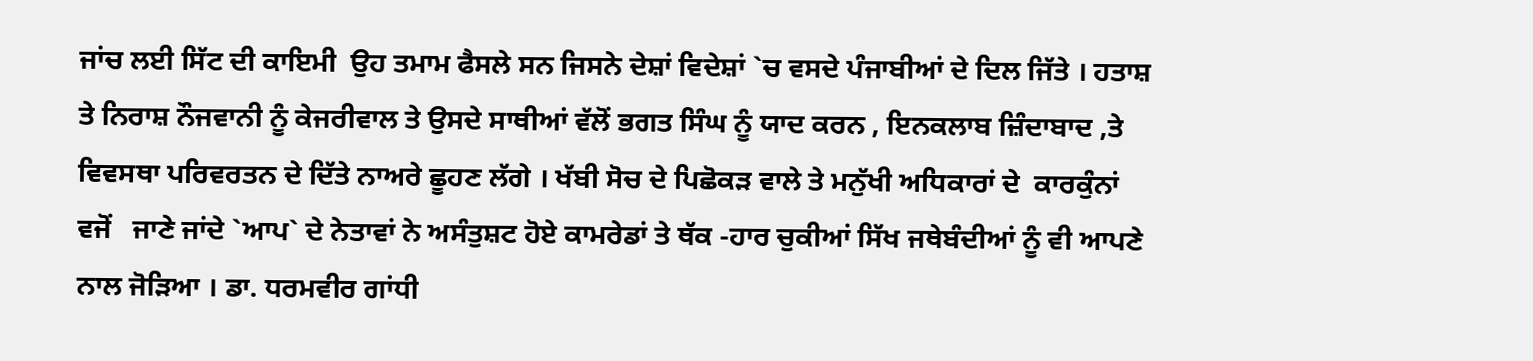ਜਾਂਚ ਲਈ ਸਿੱਟ ਦੀ ਕਾਇਮੀ  ਉਹ ਤਮਾਮ ਫੈਸਲੇ ਸਨ ਜਿਸਨੇ ਦੇਸ਼ਾਂ ਵਿਦੇਸ਼ਾਂ `ਚ ਵਸਦੇ ਪੰਜਾਬੀਆਂ ਦੇ ਦਿਲ ਜਿੱਤੇ । ਹਤਾਸ਼ ਤੇ ਨਿਰਾਸ਼ ਨੌਜਵਾਨੀ ਨੂੰ ਕੇਜਰੀਵਾਲ ਤੇ ਉਸਦੇ ਸਾਥੀਆਂ ਵੱਲੋਂ ਭਗਤ ਸਿੰਘ ਨੂੰ ਯਾਦ ਕਰਨ , ਇਨਕਲਾਬ ਜ਼ਿੰਦਾਬਾਦ ,ਤੇ ਵਿਵਸਥਾ ਪਰਿਵਰਤਨ ਦੇ ਦਿੱਤੇ ਨਾਅਰੇ ਛੂਹਣ ਲੱਗੇ । ਖੱਬੀ ਸੋਚ ਦੇ ਪਿਛੋਕੜ ਵਾਲੇ ਤੇ ਮਨੁੱਖੀ ਅਧਿਕਾਰਾਂ ਦੇ  ਕਾਰਕੁੰਨਾਂ ਵਜੋਂ   ਜਾਣੇ ਜਾਂਦੇ `ਆਪ` ਦੇ ਨੇਤਾਵਾਂ ਨੇ ਅਸੰਤੁਸ਼ਟ ਹੋਏ ਕਾਮਰੇਡਾਂ ਤੇ ਥੱਕ -ਹਾਰ ਚੁਕੀਆਂ ਸਿੱਖ ਜਥੇਬੰਦੀਆਂ ਨੂੰ ਵੀ ਆਪਣੇ ਨਾਲ ਜੋੜਿਆ । ਡਾ. ਧਰਮਵੀਰ ਗਾਂਧੀ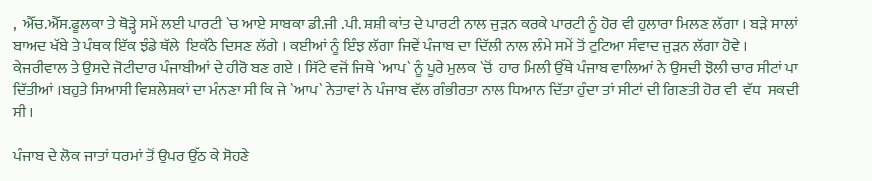,  ਐੱਚ.ਐੱਸ.ਫੂਲਕਾ ਤੇ ਥੋੜ੍ਹੇ ਸਮੇਂ ਲਈ ਪਾਰਟੀ `ਚ ਆਏ ਸਾਬਕਾ ਡੀ.ਜੀ .ਪੀ. ਸ਼ਸ਼ੀ ਕਾਂਤ ਦੇ ਪਾਰਟੀ ਨਾਲ ਜੁੜਨ ਕਰਕੇ ਪਾਰਟੀ ਨੂੰ ਹੋਰ ਵੀ ਹੁਲਾਰਾ ਮਿਲਣ ਲੱਗਾ । ਬੜੇ ਸਾਲਾਂ ਬਾਅਦ ਖੱਬੇ ਤੇ ਪੰਥਕ ਇੱਕ ਝੰਡੇ ਥੱਲੇ  ਇਕੱਠੇ ਦਿਸਣ ਲੱਗੇ । ਕਈਆਂ ਨੂੰ ਇੰਝ ਲੱਗਾ ਜਿਵੇਂ ਪੰਜਾਬ ਦਾ ਦਿੱਲੀ ਨਾਲ ਲੰਮੇ ਸਮੇਂ ਤੋਂ ਟੁਟਿਆ ਸੰਵਾਦ ਜੁੜਨ ਲੱਗਾ ਹੋਵੇ । ਕੇਜਰੀਵਾਲ ਤੇ ਉਸਦੇ ਜੋਟੀਦਾਰ ਪੰਜਾਬੀਆਂ ਦੇ ਹੀਰੋ ਬਣ ਗਏ । ਸਿੱਟੇ ਵਜੋਂ ਜਿਥੇ `ਆਪ` ਨੂੰ ਪੂਰੇ ਮੁਲਕ `ਚੋਂ  ਹਾਰ ਮਿਲੀ ਉੱਥੇ ਪੰਜਾਬ ਵਾਲਿਆਂ ਨੇ ਉਸਦੀ ਝੋਲੀ ਚਾਰ ਸੀਟਾਂ ਪਾ ਦਿੱਤੀਆਂ ।ਬਹੁਤੇ ਸਿਆਸੀ ਵਿਸ਼ਲੇਸ਼ਕਾਂ ਦਾ ਮੰਨਣਾ ਸੀ ਕਿ ਜੇ `ਆਪ` ਨੇਤਾਵਾਂ ਨੇ ਪੰਜਾਬ ਵੱਲ ਗੰਭੀਰਤਾ ਨਾਲ ਧਿਆਨ ਦਿੱਤਾ ਹੁੰਦਾ ਤਾਂ ਸੀਟਾਂ ਦੀ ਗਿਣਤੀ ਹੋਰ ਵੀ  ਵੱਧ  ਸਕਦੀ ਸੀ ।

ਪੰਜਾਬ ਦੇ ਲੋਕ ਜਾਤਾਂ ਧਰਮਾਂ ਤੋਂ ਉਪਰ ਉੱਠ ਕੇ ਸੋਹਣੇ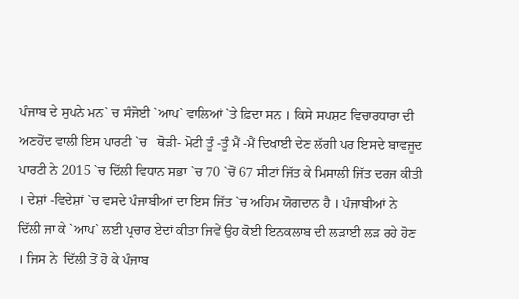ਪੰਜਾਬ ਦੇ ਸੁਪਨੇ ਮਨ` ਚ ਸੰਜੋਈ `ਆਪ` ਵਾਲਿਆਂ `ਤੇ ਫ਼ਿਦਾ ਸਨ । ਕਿਸੇ ਸਪਸ਼ਟ ਵਿਚਾਰਧਾਰਾ ਦੀ ਅਣਹੋਂਦ ਵਾਲੀ ਇਸ ਪਾਰਟੀ `ਚ   ਥੋੜੀ- ਮੋਟੀ ਤੂੰ -ਤੂੰ ਮੈਂ -ਮੈਂ ਦਿਖਾਈ ਦੇਣ ਲੱਗੀ ਪਰ ਇਸਦੇ ਬਾਵਜੂਦ ਪਾਰਟੀ ਨੇ 2015 `ਚ ਦਿੱਲੀ ਵਿਧਾਨ ਸਭਾ `ਚ 70 `ਚੋਂ 67 ਸੀਟਾਂ ਜਿੱਤ ਕੇ ਮਿਸਾਲੀ ਜਿੱਤ ਦਰਜ ਕੀਤੀ । ਦੇਸ਼ਾਂ -ਵਿਦੇਸ਼ਾਂ `ਚ ਵਸਦੇ ਪੰਜਾਬੀਆਂ ਦਾ ਇਸ ਜਿੱਤ `ਚ ਅਹਿਮ ਯੋਗਦਾਨ ਹੈ । ਪੰਜਾਬੀਆਂ ਨੇ ਦਿੱਲੀ ਜਾ ਕੇ `ਆਪ` ਲਈ ਪ੍ਰਚਾਰ ਏਦਾਂ ਕੀਤਾ ਜਿਵੇਂ ਉਹ ਕੋਈ ਇਨਕਲਾਬ ਦੀ ਲੜਾਈ ਲੜ ਰਹੇ ਹੋਣ । ਜਿਸ ਨੇ  ਦਿੱਲੀ ਤੋਂ ਹੋ ਕੇ ਪੰਜਾਬ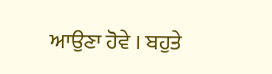ਆਉਣਾ ਹੋਵੇ । ਬਹੁਤੇ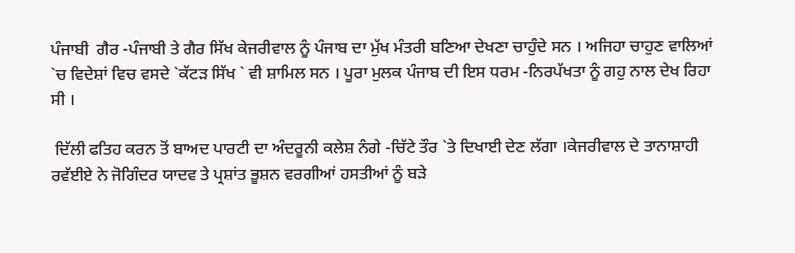ਪੰਜਾਬੀ  ਗੈਰ -ਪੰਜਾਬੀ ਤੇ ਗੈਰ ਸਿੱਖ ਕੇਜਰੀਵਾਲ ਨੂੰ ਪੰਜਾਬ ਦਾ ਮੁੱਖ ਮੰਤਰੀ ਬਣਿਆ ਦੇਖਣਾ ਚਾਹੁੰਦੇ ਸਨ । ਅਜਿਹਾ ਚਾਹੁਣ ਵਾਲਿਆਂ `ਚ ਵਿਦੇਸ਼ਾਂ ਵਿਚ ਵਸਦੇ `ਕੱਟੜ ਸਿੱਖ ` ਵੀ ਸ਼ਾਮਿਲ ਸਨ । ਪੂਰਾ ਮੁਲਕ ਪੰਜਾਬ ਦੀ ਇਸ ਧਰਮ -ਨਿਰਪੱਖਤਾ ਨੂੰ ਗਹੁ ਨਾਲ ਦੇਖ ਰਿਹਾ ਸੀ ।

 ਦਿੱਲੀ ਫਤਿਹ ਕਰਨ ਤੋਂ ਬਾਅਦ ਪਾਰਟੀ ਦਾ ਅੰਦਰੂਨੀ ਕਲੇਸ਼ ਨੰਗੇ -ਚਿੱਟੇ ਤੌਰ `ਤੇ ਦਿਖਾਈ ਦੇਣ ਲੱਗਾ ।ਕੇਜਰੀਵਾਲ ਦੇ ਤਾਨਾਸ਼ਾਹੀ ਰਵੱਈਏ ਨੇ ਜੋਗਿੰਦਰ ਯਾਦਵ ਤੇ ਪ੍ਰਸ਼ਾਂਤ ਭੂਸ਼ਨ ਵਰਗੀਆਂ ਹਸਤੀਆਂ ਨੂੰ ਬੜੇ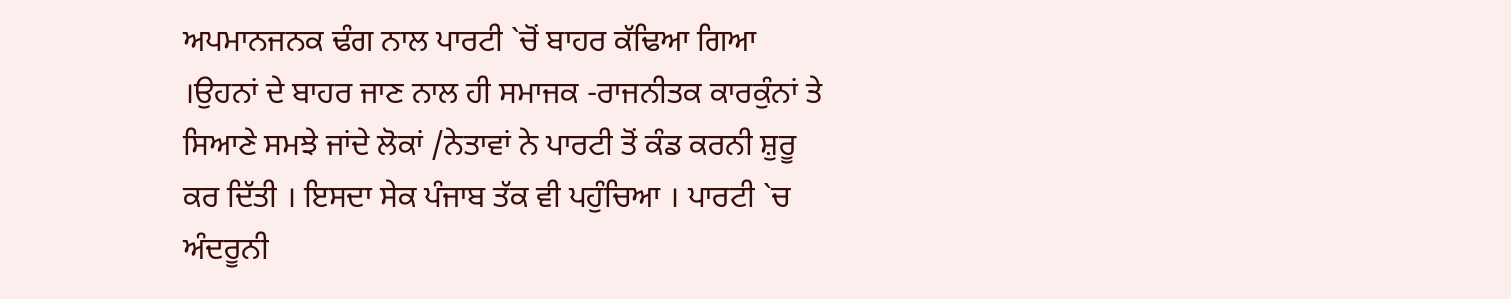ਅਪਮਾਨਜਨਕ ਢੰਗ ਨਾਲ ਪਾਰਟੀ `ਚੋਂ ਬਾਹਰ ਕੱਢਿਆ ਗਿਆ ।ਉਹਨਾਂ ਦੇ ਬਾਹਰ ਜਾਣ ਨਾਲ ਹੀ ਸਮਾਜਕ -ਰਾਜਨੀਤਕ ਕਾਰਕੁੰਨਾਂ ਤੇ ਸਿਆਣੇ ਸਮਝੇ ਜਾਂਦੇ ਲੋਕਾਂ /ਨੇਤਾਵਾਂ ਨੇ ਪਾਰਟੀ ਤੋਂ ਕੰਡ ਕਰਨੀ ਸ਼ੁਰੂ ਕਰ ਦਿੱਤੀ । ਇਸਦਾ ਸੇਕ ਪੰਜਾਬ ਤੱਕ ਵੀ ਪਹੁੰਚਿਆ । ਪਾਰਟੀ `ਚ ਅੰਦਰੂਨੀ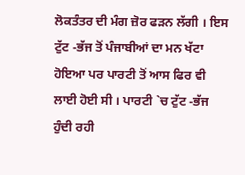ਲੋਕਤੰਤਰ ਦੀ ਮੰਗ ਜ਼ੋਰ ਫੜਨ ਲੱਗੀ । ਇਸ ਟੁੱਟ -ਭੱਜ ਤੋਂ ਪੰਜਾਬੀਆਂ ਦਾ ਮਨ ਖੱਟਾ ਹੋਇਆ ਪਰ ਪਾਰਟੀ ਤੋਂ ਆਸ ਫਿਰ ਵੀ ਲਾਈ ਹੋਈ ਸੀ । ਪਾਰਟੀ `ਚ ਟੁੱਟ -ਭੱਜ ਹੁੰਦੀ ਰਹੀ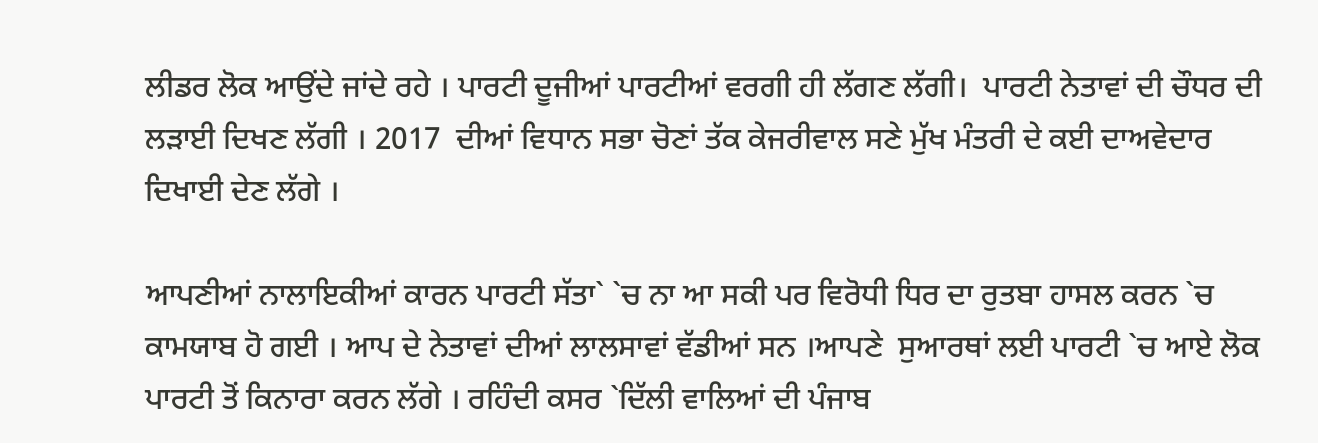ਲੀਡਰ ਲੋਕ ਆਉਂਦੇ ਜਾਂਦੇ ਰਹੇ । ਪਾਰਟੀ ਦੂਜੀਆਂ ਪਾਰਟੀਆਂ ਵਰਗੀ ਹੀ ਲੱਗਣ ਲੱਗੀ।  ਪਾਰਟੀ ਨੇਤਾਵਾਂ ਦੀ ਚੌਧਰ ਦੀ ਲੜਾਈ ਦਿਖਣ ਲੱਗੀ । 2017  ਦੀਆਂ ਵਿਧਾਨ ਸਭਾ ਚੋਣਾਂ ਤੱਕ ਕੇਜਰੀਵਾਲ ਸਣੇ ਮੁੱਖ ਮੰਤਰੀ ਦੇ ਕਈ ਦਾਅਵੇਦਾਰ ਦਿਖਾਈ ਦੇਣ ਲੱਗੇ ।

ਆਪਣੀਆਂ ਨਾਲਾਇਕੀਆਂ ਕਾਰਨ ਪਾਰਟੀ ਸੱਤਾ` `ਚ ਨਾ ਆ ਸਕੀ ਪਰ ਵਿਰੋਧੀ ਧਿਰ ਦਾ ਰੁਤਬਾ ਹਾਸਲ ਕਰਨ `ਚ ਕਾਮਯਾਬ ਹੋ ਗਈ । ਆਪ ਦੇ ਨੇਤਾਵਾਂ ਦੀਆਂ ਲਾਲਸਾਵਾਂ ਵੱਡੀਆਂ ਸਨ ।ਆਪਣੇ  ਸੁਆਰਥਾਂ ਲਈ ਪਾਰਟੀ `ਚ ਆਏ ਲੋਕ ਪਾਰਟੀ ਤੋਂ ਕਿਨਾਰਾ ਕਰਨ ਲੱਗੇ । ਰਹਿੰਦੀ ਕਸਰ `ਦਿੱਲੀ ਵਾਲਿਆਂ ਦੀ ਪੰਜਾਬ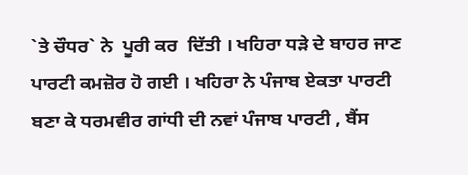`ਤੇ ਚੌਧਰ` ਨੇ  ਪੂਰੀ ਕਰ  ਦਿੱਤੀ । ਖਹਿਰਾ ਧੜੇ ਦੇ ਬਾਹਰ ਜਾਣ ਪਾਰਟੀ ਕਮਜ਼ੋਰ ਹੋ ਗਈ । ਖਹਿਰਾ ਨੇ ਪੰਜਾਬ ਏਕਤਾ ਪਾਰਟੀ ਬਣਾ ਕੇ ਧਰਮਵੀਰ ਗਾਂਧੀ ਦੀ ਨਵਾਂ ਪੰਜਾਬ ਪਾਰਟੀ , ਬੈਂਸ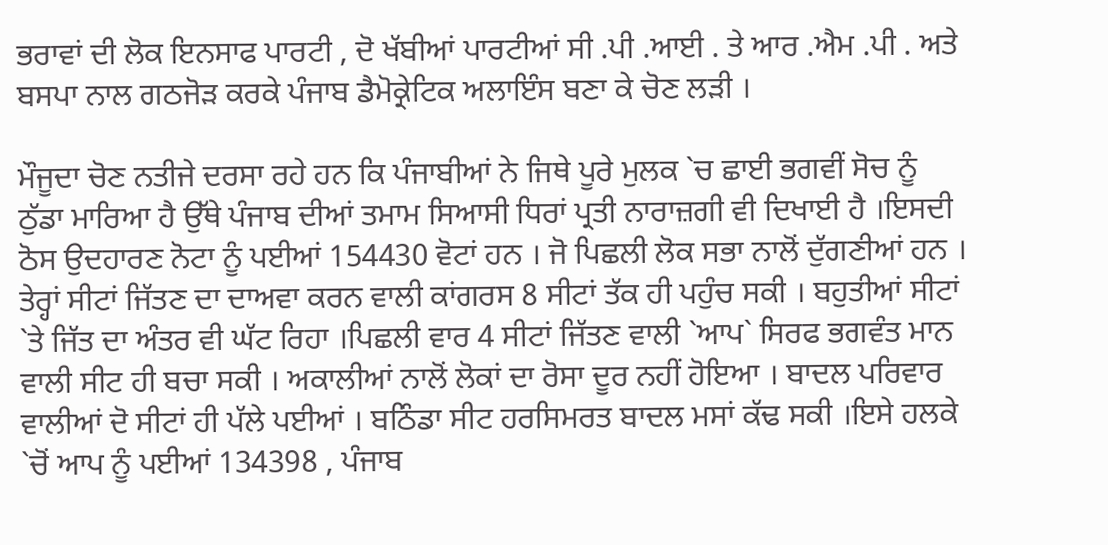ਭਰਾਵਾਂ ਦੀ ਲੋਕ ਇਨਸਾਫ ਪਾਰਟੀ , ਦੋ ਖੱਬੀਆਂ ਪਾਰਟੀਆਂ ਸੀ .ਪੀ .ਆਈ . ਤੇ ਆਰ .ਐਮ .ਪੀ . ਅਤੇ ਬਸਪਾ ਨਾਲ ਗਠਜੋੜ ਕਰਕੇ ਪੰਜਾਬ ਡੈਮੋਕ੍ਰੇਟਿਕ ਅਲਾਇੰਸ ਬਣਾ ਕੇ ਚੋਣ ਲੜੀ ।

ਮੌਜੂਦਾ ਚੋਣ ਨਤੀਜੇ ਦਰਸਾ ਰਹੇ ਹਨ ਕਿ ਪੰਜਾਬੀਆਂ ਨੇ ਜਿਥੇ ਪੂਰੇ ਮੁਲਕ `ਚ ਛਾਈ ਭਗਵੀਂ ਸੋਚ ਨੂੰ ਠੁੱਡਾ ਮਾਰਿਆ ਹੈ ਉੱਥੇ ਪੰਜਾਬ ਦੀਆਂ ਤਮਾਮ ਸਿਆਸੀ ਧਿਰਾਂ ਪ੍ਰਤੀ ਨਾਰਾਜ਼ਗੀ ਵੀ ਦਿਖਾਈ ਹੈ ।ਇਸਦੀ ਠੋਸ ਉਦਹਾਰਣ ਨੋਟਾ ਨੂੰ ਪਈਆਂ 154430 ਵੋਟਾਂ ਹਨ । ਜੋ ਪਿਛਲੀ ਲੋਕ ਸਭਾ ਨਾਲੋਂ ਦੁੱਗਣੀਆਂ ਹਨ । ਤੇਰ੍ਹਾਂ ਸੀਟਾਂ ਜਿੱਤਣ ਦਾ ਦਾਅਵਾ ਕਰਨ ਵਾਲੀ ਕਾਂਗਰਸ 8 ਸੀਟਾਂ ਤੱਕ ਹੀ ਪਹੁੰਚ ਸਕੀ । ਬਹੁਤੀਆਂ ਸੀਟਾਂ `ਤੇ ਜਿੱਤ ਦਾ ਅੰਤਰ ਵੀ ਘੱਟ ਰਿਹਾ ।ਪਿਛਲੀ ਵਾਰ 4 ਸੀਟਾਂ ਜਿੱਤਣ ਵਾਲੀ `ਆਪ` ਸਿਰਫ ਭਗਵੰਤ ਮਾਨ ਵਾਲੀ ਸੀਟ ਹੀ ਬਚਾ ਸਕੀ । ਅਕਾਲੀਆਂ ਨਾਲੋਂ ਲੋਕਾਂ ਦਾ ਰੋਸਾ ਦੂਰ ਨਹੀਂ ਹੋਇਆ । ਬਾਦਲ ਪਰਿਵਾਰ ਵਾਲੀਆਂ ਦੋ ਸੀਟਾਂ ਹੀ ਪੱਲੇ ਪਈਆਂ । ਬਠਿੰਡਾ ਸੀਟ ਹਰਸਿਮਰਤ ਬਾਦਲ ਮਸਾਂ ਕੱਢ ਸਕੀ ।ਇਸੇ ਹਲਕੇ `ਚੋਂ ਆਪ ਨੂੰ ਪਈਆਂ 134398 , ਪੰਜਾਬ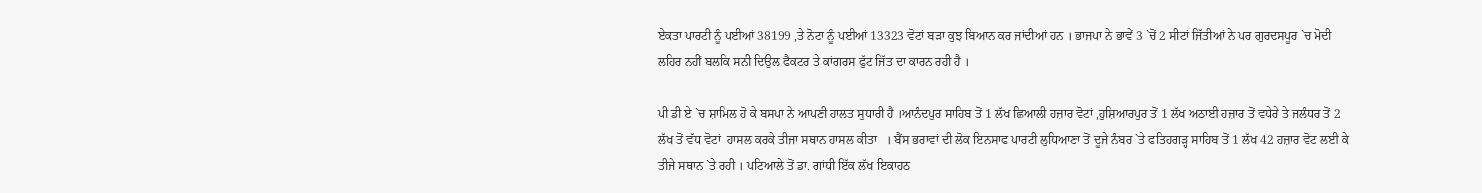ਏਕਤਾ ਪਾਰਟੀ ਨੂੰ ਪਈਆਂ 38199 ,ਤੇ ਨੋਟਾ ਨੂੰ ਪਈਆਂ 13323 ਵੋਟਾਂ ਬੜਾ ਕੁਝ ਬਿਆਨ ਕਰ ਜਾਂਦੀਆਂ ਹਨ । ਭਾਜਪਾ ਨੇ ਭਾਵੇਂ 3 `ਚੋਂ 2 ਸੀਟਾਂ ਜਿੱਤੀਆਂ ਨੇ ਪਰ ਗੁਰਦਸਪੂਰ `ਚ ਮੋਦੀ ਲਹਿਰ ਨਹੀਂ ਬਲਕਿ ਸਨੀ ਦਿਉਲ ਫੈਕਟਰ ਤੇ ਕਾਂਗਰਸ ਫੁੱਟ ਜਿੱਤ ਦਾ ਕਾਰਨ ਰਹੀ ਹੈ ।

ਪੀ ਡੀ ਏ `ਚ ਸ਼ਾਮਿਲ ਹੋ ਕੇ ਬਸਪਾ ਨੇ ਆਪਣੀ ਹਾਲਤ ਸੁਧਾਰੀ ਹੈ ।ਆਨੰਦਪੁਰ ਸਾਹਿਬ ਤੋਂ 1 ਲੱਖ ਛਿਆਲੀ ਹਜ਼ਾਰ ਵੋਟਾਂ ,ਹੁਸ਼ਿਆਰਪੁਰ ਤੋਂ 1 ਲੱਖ ਅਠਾਈ ਹਜ਼ਾਰ ਤੋਂ ਵਧੇਰੇ ਤੇ ਜਲੰਧਰ ਤੋਂ 2 ਲੱਖ ਤੋਂ ਵੱਧ ਵੋਟਾਂ  ਹਾਸਲ ਕਰਕੇ ਤੀਜਾ ਸਥਾਨ ਹਾਸਲ ਕੀਤਾ   । ਬੈਂਸ ਭਰਾਵਾਂ ਦੀ ਲੋਕ ਇਨਸਾਫ ਪਾਰਟੀ ਲੁਧਿਆਣਾ ਤੋਂ ਦੂਜੇ ਨੰਬਰ `ਤੇ ਫਤਿਹਗੜ੍ਹ ਸਾਹਿਬ ਤੋਂ 1 ਲੱਖ 42 ਹਜ਼ਾਰ ਵੋਟ ਲਈ ਕੇ ਤੀਜੇ ਸਥਾਨ `ਤੇ ਰਹੀ । ਪਟਿਆਲੇ ਤੋਂ ਡਾ. ਗਾਂਧੀ ਇੱਕ ਲੱਖ ਇਕਾਹਠ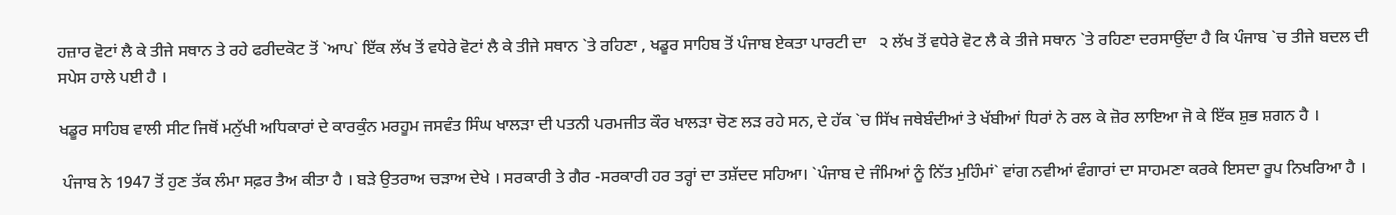ਹਜ਼ਾਰ ਵੋਟਾਂ ਲੈ ਕੇ ਤੀਜੇ ਸਥਾਨ ਤੇ ਰਹੇ ਫਰੀਦਕੋਟ ਤੋਂ `ਆਪ` ਇੱਕ ਲੱਖ ਤੋਂ ਵਧੇਰੇ ਵੋਟਾਂ ਲੈ ਕੇ ਤੀਜੇ ਸਥਾਨ `ਤੇ ਰਹਿਣਾ , ਖਡੂਰ ਸਾਹਿਬ ਤੋਂ ਪੰਜਾਬ ਏਕਤਾ ਪਾਰਟੀ ਦਾ   ੨ ਲੱਖ ਤੋਂ ਵਧੇਰੇ ਵੋਟ ਲੈ ਕੇ ਤੀਜੇ ਸਥਾਨ `ਤੇ ਰਹਿਣਾ ਦਰਸਾਉਂਦਾ ਹੈ ਕਿ ਪੰਜਾਬ `ਚ ਤੀਜੇ ਬਦਲ ਦੀ ਸਪੇਸ ਹਾਲੇ ਪਈ ਹੈ ।

ਖਡੂਰ ਸਾਹਿਬ ਵਾਲੀ ਸੀਟ ਜਿਥੋਂ ਮਨੁੱਖੀ ਅਧਿਕਾਰਾਂ ਦੇ ਕਾਰਕੁੰਨ ਮਰਹੂਮ ਜਸਵੰਤ ਸਿੰਘ ਖਾਲੜਾ ਦੀ ਪਤਨੀ ਪਰਮਜੀਤ ਕੌਰ ਖਾਲੜਾ ਚੋਣ ਲੜ ਰਹੇ ਸਨ, ਦੇ ਹੱਕ `ਚ ਸਿੱਖ ਜਥੇਬੰਦੀਆਂ ਤੇ ਖੱਬੀਆਂ ਧਿਰਾਂ ਨੇ ਰਲ ਕੇ ਜ਼ੋਰ ਲਾਇਆ ਜੋ ਕੇ ਇੱਕ ਸ਼ੁਭ ਸ਼ਗਨ ਹੈ ।

 ਪੰਜਾਬ ਨੇ 1947 ਤੋਂ ਹੁਣ ਤੱਕ ਲੰਮਾ ਸਫ਼ਰ ਤੈਅ ਕੀਤਾ ਹੈ । ਬੜੇ ਉਤਰਾਅ ਚੜਾਅ ਦੇਖੇ । ਸਰਕਾਰੀ ਤੇ ਗੈਰ -ਸਰਕਾਰੀ ਹਰ ਤਰ੍ਹਾਂ ਦਾ ਤਸ਼ੱਦਦ ਸਹਿਆ। `ਪੰਜਾਬ ਦੇ ਜੰਮਿਆਂ ਨੂੰ ਨਿੱਤ ਮੁਹਿੰਮਾਂ` ਵਾਂਗ ਨਵੀਆਂ ਵੰਗਾਰਾਂ ਦਾ ਸਾਹਮਣਾ ਕਰਕੇ ਇਸਦਾ ਰੂਪ ਨਿਖਰਿਆ ਹੈ ।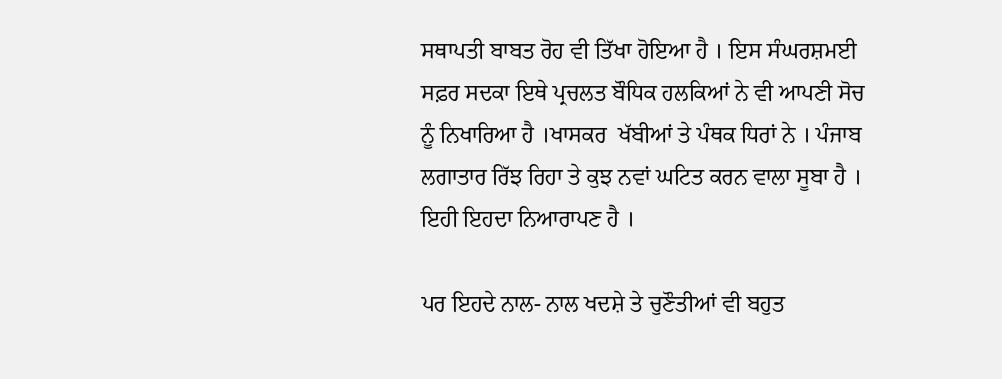ਸਥਾਪਤੀ ਬਾਬਤ ਰੋਹ ਵੀ ਤਿੱਖਾ ਹੋਇਆ ਹੈ । ਇਸ ਸੰਘਰਸ਼ਮਈ ਸਫ਼ਰ ਸਦਕਾ ਇਥੇ ਪ੍ਰਚਲਤ ਬੌਧਿਕ ਹਲਕਿਆਂ ਨੇ ਵੀ ਆਪਣੀ ਸੋਚ ਨੂੰ ਨਿਖਾਰਿਆ ਹੈ ।ਖਾਸਕਰ  ਖੱਬੀਆਂ ਤੇ ਪੰਥਕ ਧਿਰਾਂ ਨੇ । ਪੰਜਾਬ ਲਗਾਤਾਰ ਰਿੱਝ ਰਿਹਾ ਤੇ ਕੁਝ ਨਵਾਂ ਘਟਿਤ ਕਰਨ ਵਾਲਾ ਸੂਬਾ ਹੈ । ਇਹੀ ਇਹਦਾ ਨਿਆਰਾਪਣ ਹੈ ।

ਪਰ ਇਹਦੇ ਨਾਲ- ਨਾਲ ਖਦਸ਼ੇ ਤੇ ਚੁਣੌਤੀਆਂ ਵੀ ਬਹੁਤ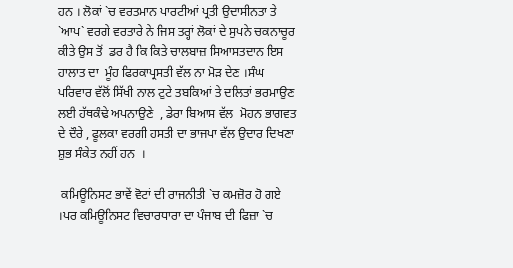ਹਨ । ਲੋਕਾਂ `ਚ ਵਰਤਮਾਨ ਪਾਰਟੀਆਂ ਪ੍ਰਤੀ ਉਦਾਸੀਨਤਾ ਤੇ `ਆਪ` ਵਰਗੇ ਵਰਤਾਰੇ ਨੇ ਜਿਸ ਤਰ੍ਹਾਂ ਲੋਕਾਂ ਦੇ ਸੁਪਨੇ ਚਕਨਾਚੂਰ ਕੀਤੇ ਉਸ ਤੋਂ  ਡਰ ਹੈ ਕਿ ਕਿਤੇ ਚਾਲਬਾਜ਼ ਸਿਆਸਤਦਾਨ ਇਸ ਹਾਲਾਤ ਦਾ  ਮੂੰਹ ਫਿਰਕਾਪ੍ਰਸਤੀ ਵੱਲ ਨਾ ਮੋੜ ਦੇਣ ।ਸੰਘ ਪਰਿਵਾਰ ਵੱਲੋਂ ਸਿੱਖੀ ਨਾਲ ਟੁਟੇ ਤਬਕਿਆਂ ਤੇ ਦਲਿਤਾਂ ਭਰਮਾਉਣ ਲਈ ਹੱਥਕੰਢੇ ਅਪਨਾਉਣੇ  , ਡੇਰਾ ਬਿਆਸ ਵੱਲ  ਮੋਹਨ ਭਾਗਵਤ ਦੇ ਦੌਰੇ , ਫੂਲਕਾ ਵਰਗੀ ਹਸਤੀ ਦਾ ਭਾਜਪਾ ਵੱਲ ਉਦਾਰ ਦਿਖਣਾ ਸ਼ੁਭ ਸੰਕੇਤ ਨਹੀਂ ਹਨ  ।

 ਕਮਿਊਨਿਸਟ ਭਾਵੇਂ ਵੋਟਾਂ ਦੀ ਰਾਜਨੀਤੀ `ਚ ਕਮਜ਼ੋਰ ਹੋ ਗਏ ।ਪਰ ਕਮਿਊਨਿਸਟ ਵਿਚਾਰਧਾਰਾ ਦਾ ਪੰਜਾਬ ਦੀ ਫਿਜ਼ਾ `ਚ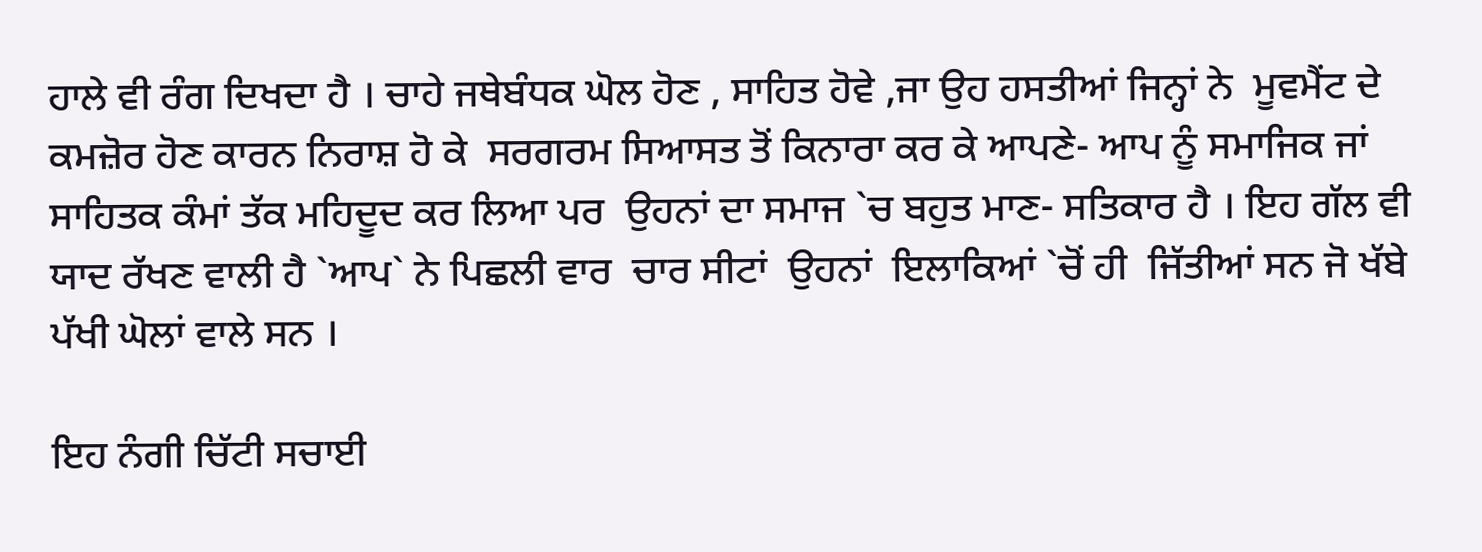ਹਾਲੇ ਵੀ ਰੰਗ ਦਿਖਦਾ ਹੈ । ਚਾਹੇ ਜਥੇਬੰਧਕ ਘੋਲ ਹੋਣ , ਸਾਹਿਤ ਹੋਵੇ ,ਜਾ ਉਹ ਹਸਤੀਆਂ ਜਿਨ੍ਹਾਂ ਨੇ  ਮੂਵਮੈਂਟ ਦੇ ਕਮਜ਼ੋਰ ਹੋਣ ਕਾਰਨ ਨਿਰਾਸ਼ ਹੋ ਕੇ  ਸਰਗਰਮ ਸਿਆਸਤ ਤੋਂ ਕਿਨਾਰਾ ਕਰ ਕੇ ਆਪਣੇ- ਆਪ ਨੂੰ ਸਮਾਜਿਕ ਜਾਂ ਸਾਹਿਤਕ ਕੰਮਾਂ ਤੱਕ ਮਹਿਦੂਦ ਕਰ ਲਿਆ ਪਰ  ਉਹਨਾਂ ਦਾ ਸਮਾਜ `ਚ ਬਹੁਤ ਮਾਣ- ਸਤਿਕਾਰ ਹੈ । ਇਹ ਗੱਲ ਵੀ ਯਾਦ ਰੱਖਣ ਵਾਲੀ ਹੈ `ਆਪ` ਨੇ ਪਿਛਲੀ ਵਾਰ  ਚਾਰ ਸੀਟਾਂ  ਉਹਨਾਂ  ਇਲਾਕਿਆਂ `ਚੋਂ ਹੀ  ਜਿੱਤੀਆਂ ਸਨ ਜੋ ਖੱਬੇ ਪੱਖੀ ਘੋਲਾਂ ਵਾਲੇ ਸਨ ।

ਇਹ ਨੰਗੀ ਚਿੱਟੀ ਸਚਾਈ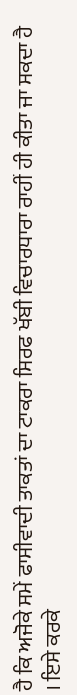ਹੈ ਕਿ ਅਜੋਕੇ ਸਮੇਂ ਫਾਸੀਵਾਦੀ ਤਾਕਤਾਂ ਦਾ ਟਾਕਰਾ ਸਿਰਫ ਖੱਬੀ ਵਿਚਾਰਧਾਰਾ ਰਾਹੀਂ ਹੀ ਕੀਤਾ ਜਾ ਸਕਦਾ ਹੈ । ਇਸੇ ਕਰਕੇ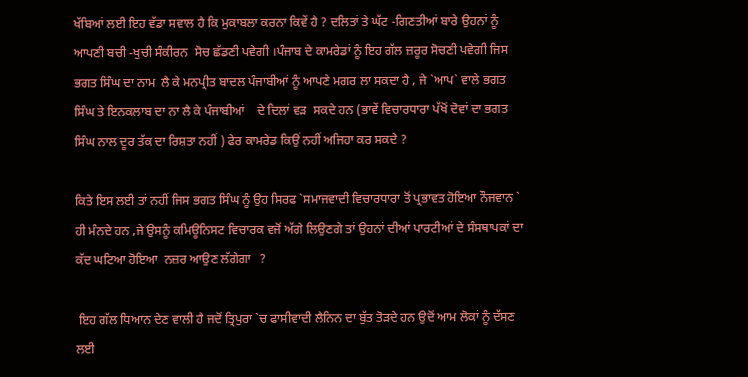ਖੱਬਿਆਂ ਲਈ ਇਹ ਵੱਡਾ ਸਵਾਲ ਹੈ ਕਿ ਮੁਕਾਬਲਾ ਕਰਨਾ ਕਿਵੇਂ ਹੈ ? ਦਲਿਤਾਂ ਤੇ ਘੱਟ -ਗਿਣਤੀਆਂ ਬਾਰੇ ਉਹਨਾਂ ਨੂੰ ਆਪਣੀ ਬਚੀ -ਖੁਚੀ ਸੰਕੀਰਨ  ਸੋਚ ਛੱਡਣੀ ਪਵੇਗੀ ।ਪੰਜਾਬ ਦੇ ਕਾਮਰੇਡਾਂ ਨੂੰ ਇਹ ਗੱਲ ਜ਼ਰੂਰ ਸੋਚਣੀ ਪਵੇਗੀ ਜਿਸ ਭਗਤ ਸਿੰਘ ਦਾ ਨਾਮ  ਲੈ ਕੇ ਮਨਪ੍ਰੀਤ ਬਾਦਲ ਪੰਜਾਬੀਆਂ ਨੂੰ ਆਪਣੇ ਮਗਰ ਲਾ ਸਕਦਾ ਹੈ , ਜੇ `ਆਪ` ਵਾਲੇ ਭਗਤ ਸਿੰਘ ਤੇ ਇਨਕਲਾਬ ਦਾ ਨਾ ਲੈ ਕੇ ਪੰਜਾਬੀਆਂ    ਦੇ ਦਿਲਾਂ ਵੜ  ਸਕਦੇ ਹਨ (ਭਾਵੇਂ ਵਿਚਾਰਧਾਰਾ ਪੱਖੋਂ ਦੋਵਾਂ ਦਾ ਭਗਤ ਸਿੰਘ ਨਾਲ ਦੂਰ ਤੱਕ ਦਾ ਰਿਸ਼ਤਾ ਨਹੀਂ ) ਫੇਰ ਕਾਮਰੇਡ ਕਿਉਂ ਨਹੀਂ ਅਜਿਹਾ ਕਰ ਸਕਦੇ ?

ਕਿਤੇ ਇਸ ਲਈ ਤਾਂ ਨਹੀਂ ਜਿਸ ਭਗਤ ਸਿੰਘ ਨੂੰ ਉਹ ਸਿਰਫ `ਸਮਾਜਵਾਦੀ ਵਿਚਾਰਧਾਰਾ ਤੋਂ ਪ੍ਰਭਾਵਤ ਹੋਇਆ ਨੌਜਵਾਨ ` ਹੀ ਮੰਨਦੇ ਹਨ ,ਜੇ ਉਸਨੂੰ ਕਮਿਊਨਿਸਟ ਵਿਚਾਰਕ ਵਜੋਂ ਅੱਗੇ ਲਿਉਣਗੇ ਤਾਂ ਉਹਨਾਂ ਦੀਆਂ ਪਾਰਟੀਆਂ ਦੇ ਸੰਸਥਾਪਕਾਂ ਦਾ ਕੱਦ ਘਟਿਆ ਹੋਇਆ  ਨਜ਼ਰ ਆਉਣ ਲੱਗੇਗਾ   ?

 ਇਹ ਗੱਲ ਧਿਆਨ ਦੇਣ ਵਾਲੀ ਹੈ ਜਦੋਂ ਤ੍ਰਿਪੁਰਾ `ਚ ਫਾਸੀਵਾਦੀ ਲੈਨਿਨ ਦਾ ਬੁੱਤ ਤੋੜਦੇ ਹਨ ਉਦੋਂ ਆਮ ਲੋਕਾਂ ਨੂੰ ਦੱਸਣ ਲਈ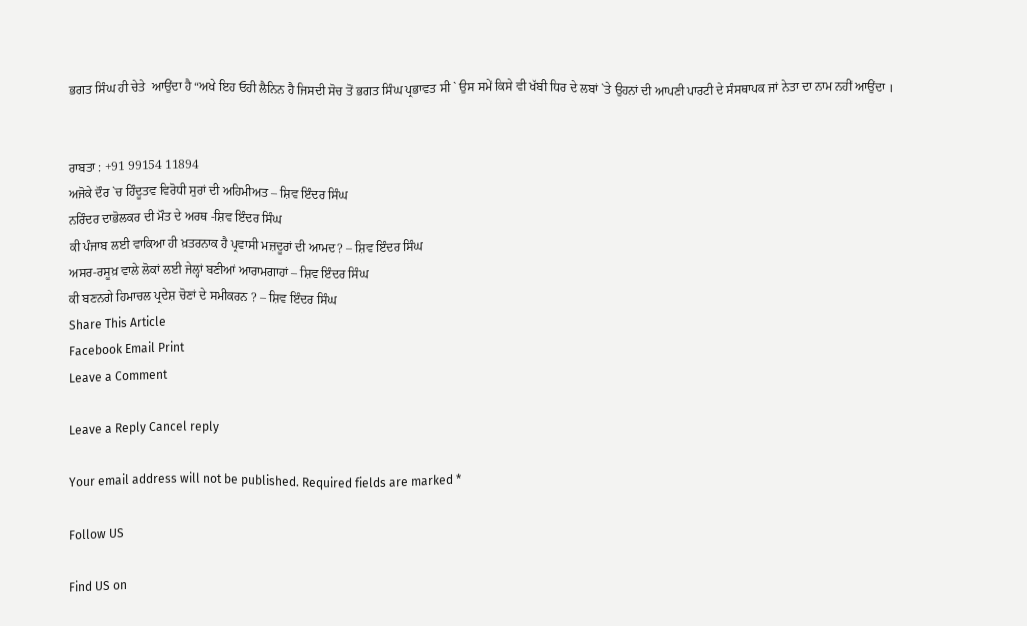ਭਗਤ ਸਿੰਘ ਹੀ ਚੇਤੇ  ਆਉਂਦਾ ਹੈ “ਅਖੇ ਇਹ ਓਹੀ ਲੈਨਿਨ ਹੈ ਜਿਸਦੀ ਸੋਚ ਤੋਂ ਭਗਤ ਸਿੰਘ ਪ੍ਰਭਾਵਤ ਸੀ ` ਉਸ ਸਮੇਂ ਕਿਸੇ ਵੀ ਖੱਬੀ ਧਿਰ ਦੇ ਲਬਾਂ `ਤੇ ਉਹਨਾਂ ਦੀ ਆਪਣੀ ਪਾਰਟੀ ਦੇ ਸੰਸਥਾਪਕ ਜਾਂ ਨੇਤਾ ਦਾ ਨਾਮ ਨਹੀਂ ਆਉਂਦਾ ।


ਰਾਬਤਾ : +91 99154 11894
ਅਜੋਕੇ ਦੌਰ `ਚ ਹਿੰਦੂਤਵ ਵਿਰੋਧੀ ਸੁਰਾਂ ਦੀ ਅਹਿਮੀਅਤ – ਸ਼ਿਵ ਇੰਦਰ ਸਿੰਘ
ਨਰਿੰਦਰ ਦਾਭੋਲਕਰ ਦੀ ਮੌਤ ਦੇ ਅਰਥ -ਸ਼ਿਵ ਇੰਦਰ ਸਿੰਘ
ਕੀ ਪੰਜਾਬ ਲਈ ਵਾਕਿਆ ਹੀ ਖ਼ਤਰਨਾਕ ਹੈ ਪ੍ਰਵਾਸੀ ਮਜ਼ਦੂਰਾਂ ਦੀ ਆਮਦ? – ਸ਼ਿਵ ਇੰਦਰ ਸਿੰਘ
ਅਸਰ-ਰਸੂਖ਼ ਵਾਲੇ ਲੋਕਾਂ ਲਈ ਜੇਲ੍ਹਾਂ ਬਣੀਆਂ ਆਰਾਮਗਾਹਾਂ – ਸ਼ਿਵ ਇੰਦਰ ਸਿੰਘ
ਕੀ ਬਣਨਗੇ ਹਿਮਾਚਲ ਪ੍ਰਦੇਸ਼ ਚੋਣਾਂ ਦੇ ਸਮੀਕਰਨ ? – ਸ਼ਿਵ ਇੰਦਰ ਸਿੰਘ
Share This Article
Facebook Email Print
Leave a Comment

Leave a Reply Cancel reply

Your email address will not be published. Required fields are marked *

Follow US

Find US on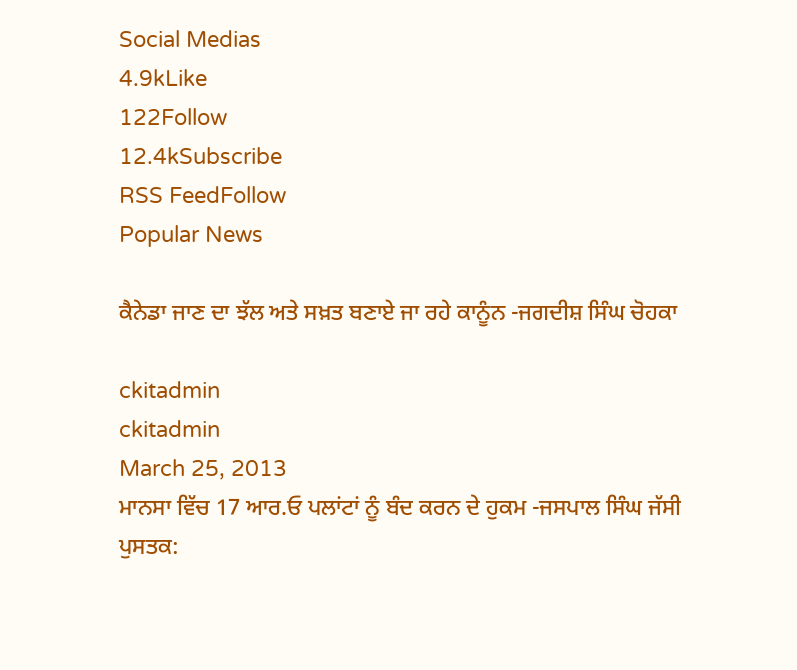Social Medias
4.9kLike
122Follow
12.4kSubscribe
RSS FeedFollow
Popular News

ਕੈਨੇਡਾ ਜਾਣ ਦਾ ਝੱਲ ਅਤੇ ਸਖ਼ਤ ਬਣਾਏ ਜਾ ਰਹੇ ਕਾਨੂੰਨ -ਜਗਦੀਸ਼ ਸਿੰਘ ਚੋਹਕਾ

ckitadmin
ckitadmin
March 25, 2013
ਮਾਨਸਾ ਵਿੱਚ 17 ਆਰ.ਓ ਪਲਾਂਟਾਂ ਨੂੰ ਬੰਦ ਕਰਨ ਦੇ ਹੁਕਮ -ਜਸਪਾਲ ਸਿੰਘ ਜੱਸੀ
ਪੁਸਤਕ: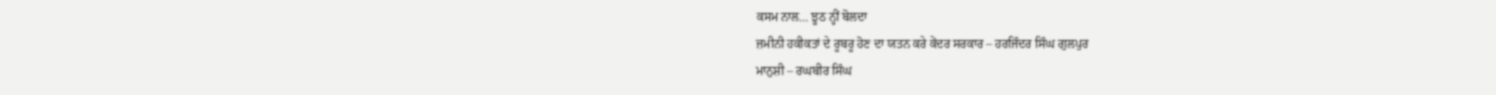ਕਸਮ ਨਾਲ… ਝੂਠ ਨ੍ਹੀਂ ਬੋਲਦਾ
ਜ਼ਮੀਨੀ ਹਕੀਕਤਾਂ ਦੇ ਰੂਬਰੂ ਹੋਣ ਦਾ ਯਤਨ ਕਰੇ ਕੇਂਦਰ ਸਰਕਾਰ – ਹਰਜਿੰਦਰ ਸਿੰਘ ਗੁਲਪੁਰ
ਮਾਨੁਸ਼ੀ – ਰਘਬੀਰ ਸਿੰਘ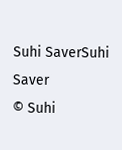Suhi SaverSuhi Saver
© Suhi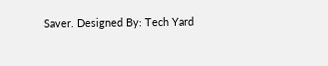Saver. Designed By: Tech Yard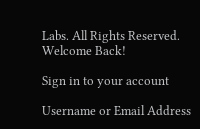Labs. All Rights Reserved.
Welcome Back!

Sign in to your account

Username or Email Address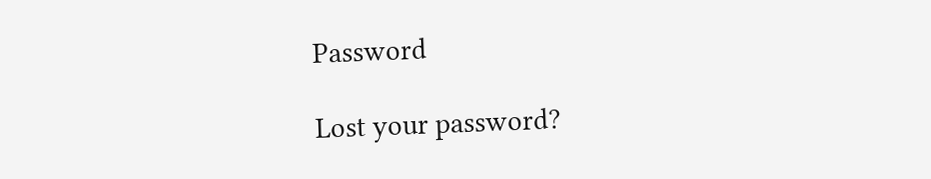Password

Lost your password?